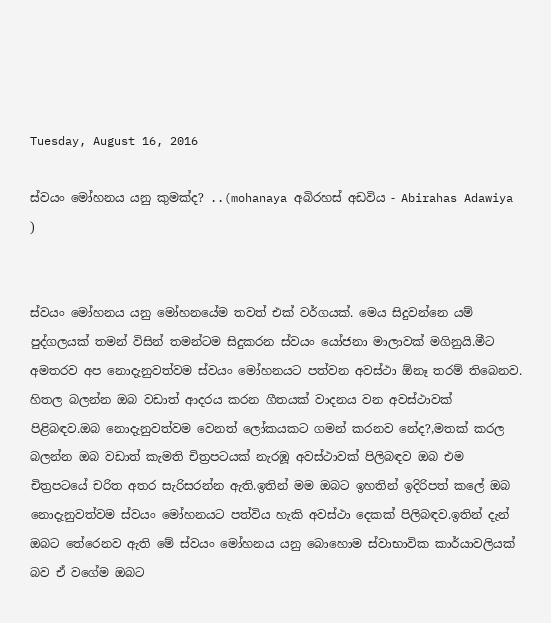Tuesday, August 16, 2016

ස්වයං මෝහනය යනු කුමක්ද? ..(mohanaya අබිරහස් අඩවිය - Abirahas Adawiya )


ස්වයං මෝහනය යනු මෝහනයේම තවත් එක් වර්ගයක්. මෙය සිදුවන්නෙ යම් පුද්ගලයක් තමන් විසින් තමන්ටම සිදුකරන ස්වයං යෝජනා මාලාවක් මගිනුයි.මීට අමතරව අප නොදැනුවත්වම ස්වයං මෝහනයට පත්වන අවස්ථා ඕනෑ තරම් තිබෙනව. හිතල බලන්න ඔබ වඩාත් ආදරය කරන ගීතයක් වාදනය වන අවස්ථාවක් පිළිබඳව.ඔබ නොදැනුවත්වම වෙනත් ලෝකයකට ගමන් කරනව නේද?,මතක් කරල බලන්න ඔබ වඩාත් කැමති චිත්‍රපටයක් නැරඹූ අවස්ථාවක් පිලිබඳව ඔබ එම චිත්‍රපටයේ චරිත අතර සැරිසරන්න ඇති.ඉතින් මම ඔබට ඉහතින් ඉදිරිපත් කලේ ඔබ නොදැනුවත්වම ස්වයං මෝහනයට පත්විය හැකි අවස්ථා දෙකක් පිලිබඳව.ඉතින් දැන් ඔබට තේරෙනව ඇති මේ ස්වයං මෝහනය යනු බොහොම ස්වාභාවික කාර්යාවලියක් බව ඒ වගේම ඔබට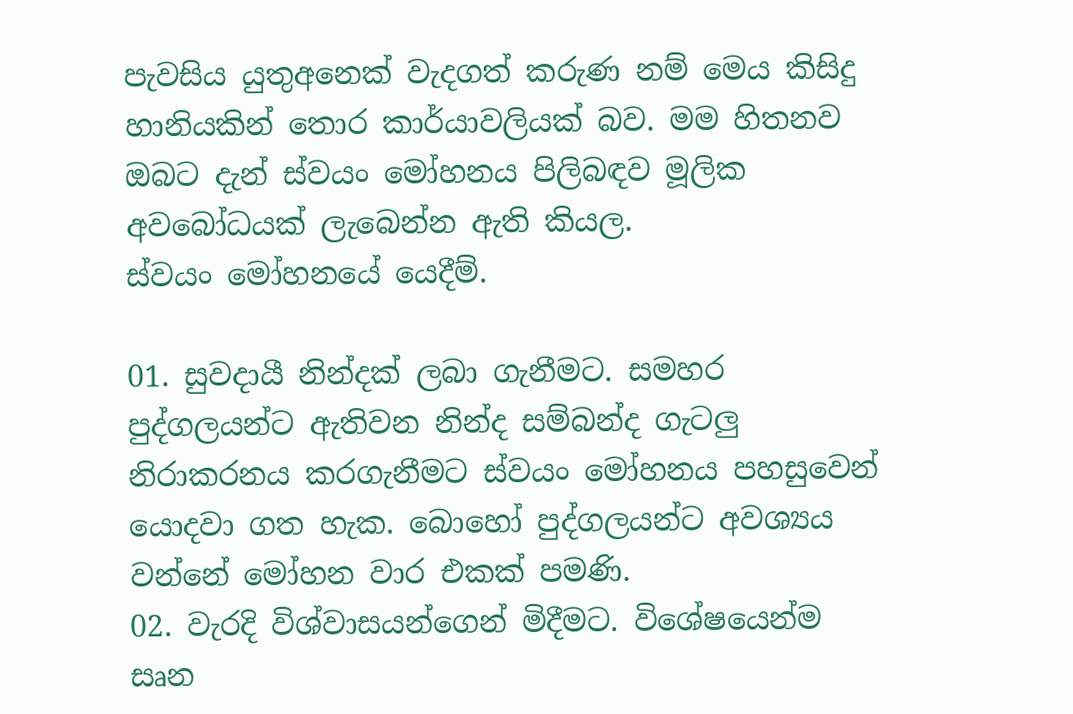පැවසිය යුතුඅනෙක් වැදගත් කරුණ නම් මෙය කිසිදු හානියකින් තොර කාර්යාවලියක් බව. මම හිතනව ඔබට දැන් ස්වයං මෝහනය පිලිබඳව මූලික අවබෝධයක් ලැබෙන්න ඇති කියල.
ස්වයං මෝහනයේ යෙදීම්.

01. සුවදායී නින්දක් ලබා ගැනීමට. සමහර පුද්ගලයන්ට ඇතිවන නින්ද සම්බන්ද ගැටලු නිරාකරනය කරගැනීමට ස්වයං මෝහනය පහසුවෙන් යොදවා ගත හැක. බොහෝ පුද්ගලයන්ට අවශ්‍යය වන්නේ මෝහන වාර එකක් පමණි.
02. වැරදි විශ්වාසයන්ගෙන් මිදීමට. විශේෂයෙන්ම සෘන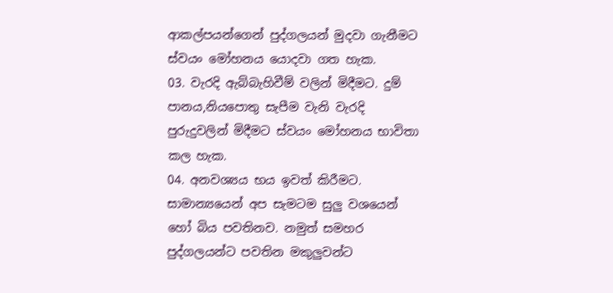ආකල්පයන්ගෙන් පුද්ගලයන් මුදවා ගැනීමට ස්වයං මෝහනය යොදවා ගත හැක.
03. වැරදි ඇබ්බැහිවීම් වලින් මිදීමට. දුම් පානය,නියපොතු සැපීම වැනි වැරදි පුරුදුවලින් මිදීමට ස්වයං මෝහනය භාවිතා කල හැක.
04. අනවශ්‍යය භය ඉවත් කිරීමට. සාමාන්‍යයෙන් අප සැමටම සුලු වශයෙන් හෝ බිය පවතිනව. නමුත් සමහර පුද්ගලයන්ට පවතින මකුලුවන්ට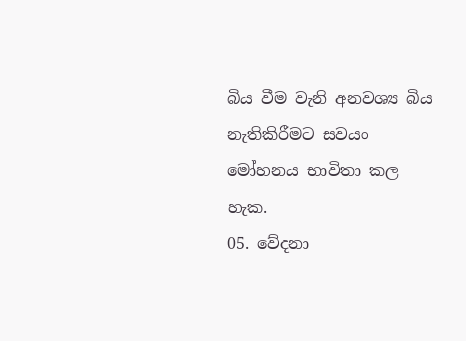බිය වීම වැනි අනවශ්‍ය බිය නැතිකිරීමට සවයං මෝහනය භාවිතා කල හැක.
05. වේදනා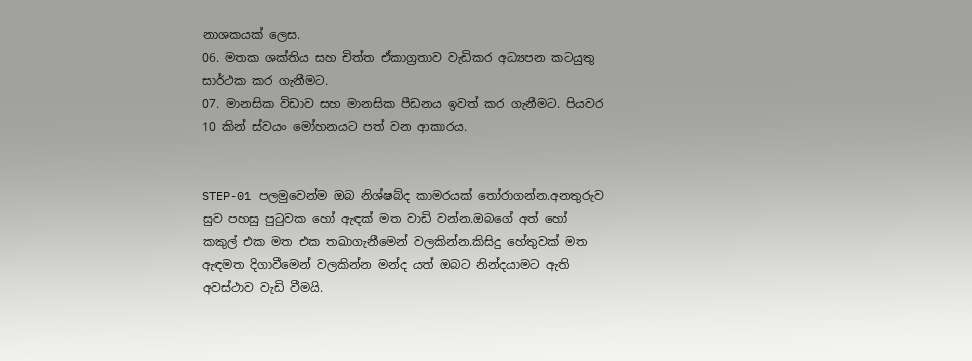නාශකයක් ලෙස.
06. මතක ශක්තිය සහ චිත්ත ඒකාග්‍රතාව වැඩිකර අධ්‍යපන කටයුතු සාර්ථක කර ගැනීමට.
07. මානසික විඩාව සහ මානසික පීඩනය ඉවත් කර ගැනීමට. පියවර 10 කින් ස්වයං මෝහනයට පත් වන ආකාරය.


STEP-01 පලමුවෙන්ම ඔබ නිශ්ෂබ්ද කාමරයක් තෝරාගන්න.අනතුරුව සුව පහසු පුටුවක හෝ ඇඳක් මත වාඩි වන්න.ඔබගේ අත් හෝ කකුල් එක මත එක තඛාගැනීමෙන් වලකින්න.කිසිදු හේතුවක් මත ඇඳමත දිගාවීමෙන් වලකින්න මන්ද යත් ඔබට නින්දයාමට ඇති අවස්ථාව වැඩි වීමයි.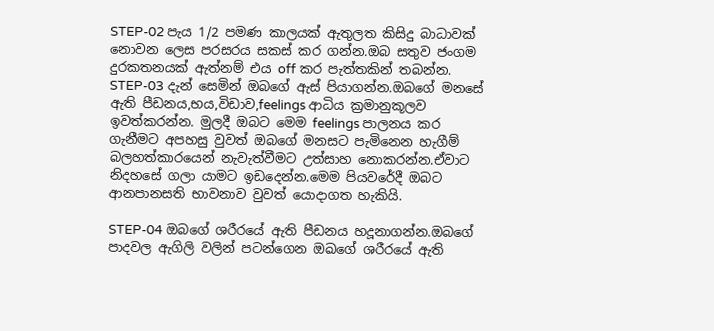STEP-02 පැය 1/2 පමණ කාලයක් ඇතුලත කිසිදු බාධාවක් නොවන ලෙස පරසරය සකස් කර ගන්න.ඔබ සතුව ජංගම දුරකතනයක් ඇත්නම් එය off කර පැත්තකින් තබන්න.
STEP-03 දැන් සෙමින් ඔබගේ ඇස් පියාගන්න.ඔබගේ මනසේ ඇති පීඩනය,භය,විඩාව,feelings ආධිය ක්‍රමානුකූලව ඉවත්කරන්න. මුලදී ඔබට මෙම feelings පාලනය කර ගැනීමට අපහසු වුවත් ඔබගේ මනසට පැමිනෙන හැගීම් බලහත්කාරයෙන් නැවැත්වීමට උත්සාහ නොකරන්න.ඒවාට නිදහසේ ගලා යාමට ඉඩදෙන්න.මෙම පියවරේදී ඔබට ආනපානසති භාවනාව වුවත් යොදාගත හැකියි.

STEP-04 ඔබගේ ශරීරයේ ඇති පීඩනය හදූනාගන්න.ඔබගේ පාදවල ඇගිලි වලින් පටන්ගෙන ඔඛගේ ශරීරයේ ඇති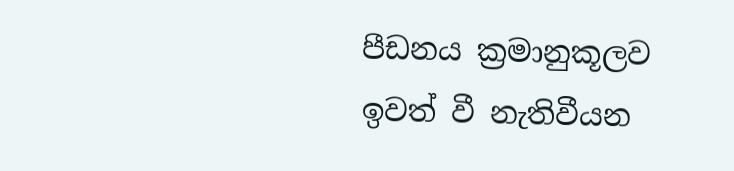පීඩනය ක්‍රමානුකූලව ඉවත් වී නැතිවීයන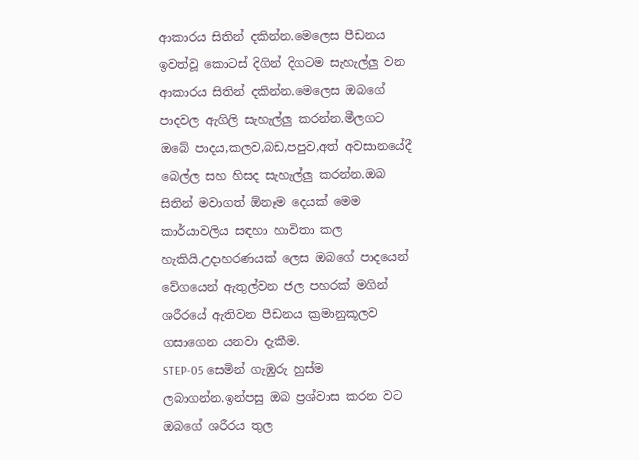ආකාරය සිතින් දකින්න.මෙලෙස පීඩනය ඉවත්වූ කොටස් දිගින් දිගටම සැහැල්ලු වන ආකාරය සිතින් දකින්න.මෙලෙස ඔබගේ පාදවල ඇගිලි සැහැල්ලු කරන්න.මීලගට ඔබේ පාදය,කලව,බඩ,පපුව,අත් අවසානයේදී බෙල්ල සහ හිසද සැහැල්ලු කරන්න.ඔබ සිතින් මවාගත් ඕනෑම දෙයක් මෙම කාර්යාවලිය සඳහා හාවිතා කල හැකියි.උදාහරණයක් ලෙස ඔබගේ පාදයෙන් වේගයෙන් ඇතුල්වන ජල පහරක් මගින් ශරීරයේ ඇතිවන පීඩනය ක්‍රමානුකූලව ගසාගෙන යනවා දැකීම.
STEP-05 සෙමින් ගැඹුරු හුස්ම ලබාගන්න.ඉන්පසු ඔබ ප්‍රශ්වාස කරන වට ඔබගේ ශරීරය තුල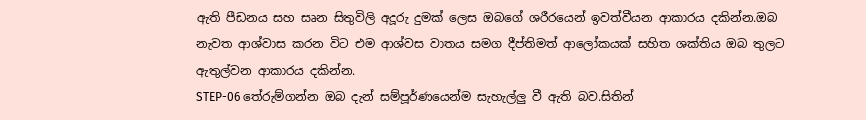ඇති පීඩනය සහ සෘන සිතුවිලි අදූරු දුමක් ලෙස ඔබගේ ශරීරයෙන් ඉවත්වීයන ආකාරය දකින්න.ඔබ නැවත ආශ්වාස කරන විට එම ආශ්වස වාතය සමග දීප්තිමත් ආලෝකයක් සහිත ශක්තිය ඔබ තුලට ඇතුල්වන ආකාරය දකින්න.
STEP-06 තේරුම්ගන්න ඔබ දැන් සම්පූර්ණයෙන්ම සැහැල්ලු වී ඇති බව.සිතින්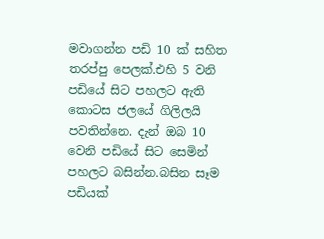මවාගන්න පඩි 10 ක් සහිත තරප්පු පෙලක්.එහි 5 වනි පඩියේ සිට පහලට ඇති කොටස ජලයේ ගිලිලයි පවතින්නෙ. දැන් ඔබ 10 වෙනි පඩියේ සිට සෙමින් පහලට බසින්න.බසින සෑම පඩියක්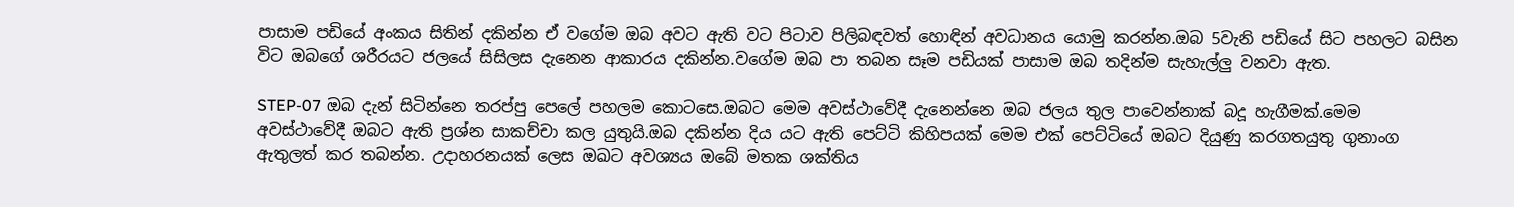පාසාම පඩියේ අංකය සිතින් දකින්න ඒ වගේම ඔබ අවට ඇති වට පිටාව පිලිබඳවත් හොඳින් අවධානය යොමු කරන්න.ඔබ 5වැනි පඩියේ සිට පහලට බසින විට ඔබගේ ශරීරයට ජලයේ සිසිලස දැනෙන ආකාරය දකින්න.වගේම ඔබ පා තබන සෑම පඩියක් පාසාම ඔබ තදින්ම සැහැල්ලු වනවා ඇත.

STEP-07 ඔබ දැන් සිටින්නෙ තරප්පු පෙලේ පහලම කොටසෙ.ඔබට මෙම අවස්ථාවේදී දැනෙන්නෙ ඔබ ජලය තුල පාවෙන්නාක් බදූ හැගීමක්.මෙම අවස්ථාවේදී ඔබට ඇති ප්‍රශ්න සාකච්චා කල යුතුයි.ඔබ දකින්න දිය යට ඇති පෙට්ටි කිහිපයක් මෙම එක් පෙට්ටියේ ඔබට දියුණු කරගතයුතු ගුනාංග ඇතුලත් කර තබන්න. උදාහරනයක් ලෙස ඔඛට අවශ්‍යය ඔබේ මතක ශක්තිය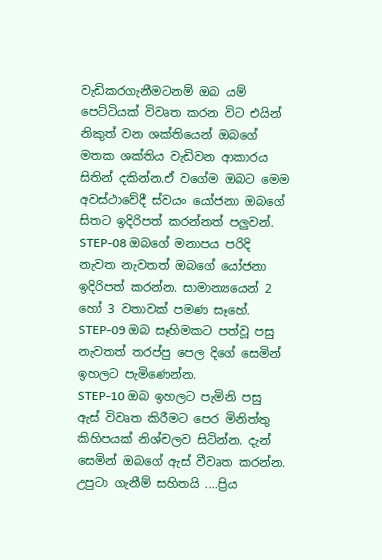වැඩිකරගැනීමටනම් ඔබ යම් පෙට්ටියක් විවෘත කරන විට එයින් නිකුත් වන ශක්තියෙන් ඔබගේ මතක ශක්තිය වැඩිවන ආකාරය සිතින් දකින්න.ඒ වගේම ඔබට මෙම අවස්ථාවේදී ස්වයං යෝජනා ඔබගේ සිතට ඉදිරිපත් කරන්නත් පලුවන්.
STEP-08 ඔබගේ මනාපය පරිදි නැවත නැවතත් ඔබගේ යෝජනා ඉදිරිපත් කරන්න. සාමාන්‍යයෙන් 2 හෝ 3 වතාවක් පමණ සෑහේ.
STEP-09 ඔබ සෑහිමකට පත්වූ පසු නැවතත් තරප්පු පෙල දිගේ සෙමින් ඉහලට පැමිණෙන්න.
STEP-10 ඔබ ඉහලට පැමිනි පසු ඇස් විවෘත කිරීමට පෙර මිනිත්තු කිහිපයක් නිශ්චලව සිටින්න. දැන් සෙමින් ඔබගේ ඇස් වීවෘත කරන්න.
උපුටා ගැනීම් සහිතයි ....ප්‍රිය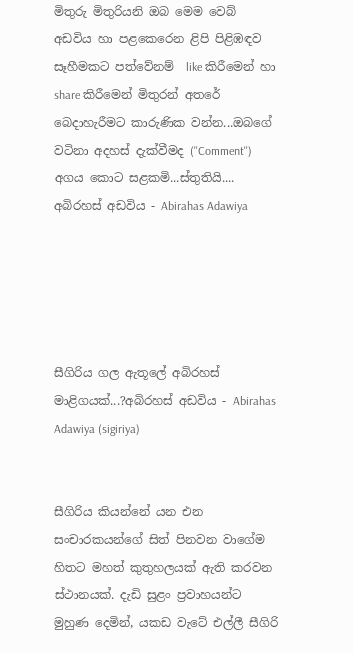මිතුරු මිතුරියනි ඔබ මෙම වෙබ් අඩවිය හා පළකෙරෙන ළිපි පිළිඹඳව සෑහීමකට පත්වේනම්  like කිරීමෙන් හා share කිරීමෙන් මිතුරන් අතරේ බෙදාහැරීමට කාරුණික වන්න...ඔබගේ වටිනා අදහස් දැක්වීමද (''Comment'') අගය කොට සළකමි...ස්තුතියි....
අබිරහස් අඩවිය - Abirahas Adawiya





සීගිරිය ගල ඇතූලේ අබිරහස් මාළිගයක්...?අබිරහස් අඩවිය - Abirahas Adawiya (sigiriya)


සීගිරිය කියන්නේ යන එන සංචාරකයන්ගේ සිත් පිනවන වාගේම හිතට මහත් කුතුහලයක් ඇති කරවන ස්ථානයක්. දැඩි සුළං ප්‍රවාහයන්ට මුහුණ දෙමින්, යකඩ වැටේ එල්ලී සීගිරි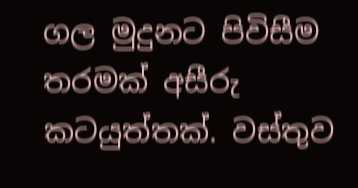ගල මුදුනට පිවිසීම තරමක් අසීරු කටයුත්තක්. වස්තුව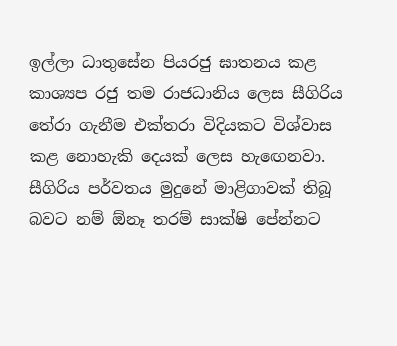ඉල්ලා ධාතුසේන පියරජු ඝාතනය කළ කාශ්‍යප රජු තම රාජධානිය ලෙස සීගිරිය තේරා ගැනීම එක්තරා විදියකට විශ්වාස කළ නොහැකි දෙයක් ලෙස හැඟෙනවා. සීගිරිය පර්වතය මුදුනේ මාළිගාවක් තිබූ බවට නම් ඕනෑ තරම් සාක්ෂි පේන්නට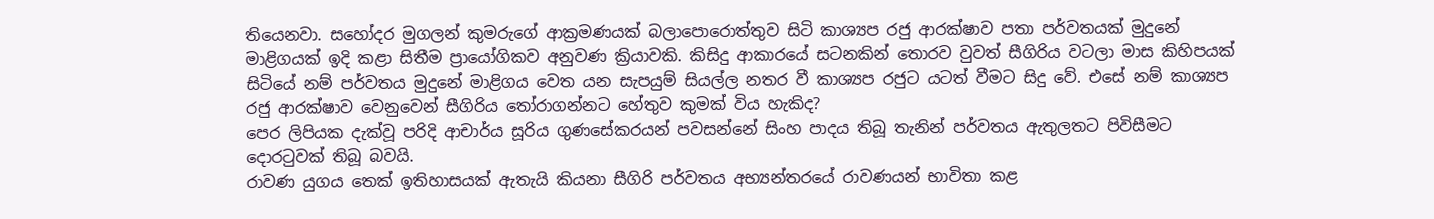තියෙනවා. සහෝදර මුගලන් කුමරුගේ ආක්‍රමණයක් බලාපොරොත්තුව සිටි කාශ්‍යප රජු ආරක්ෂාව පතා පර්වතයක් මුදුනේ මාළිගයක් ඉදි කළා සිතීම ප්‍රායෝගිකව අනුවණ ක්‍රියාවකි. කිසිදු ආකාරයේ සටනකින් තොරව වුවත් සීගිරිය වටලා මාස කිහිපයක් සිටියේ නම් පර්වතය මුදුනේ මාළිගය වෙත යන සැපයුම් සියල්ල නතර වී කාශ්‍යප රජුට යටත් වීමට සිදු වේ. එසේ නම් කාශ්‍යප රජු ආරක්ෂාව වෙනුවෙන් සීගිරිය තෝරාගන්නට හේතුව කුමක් විය හැකිද?
පෙර ලිපියක දැක්වූ පරිදි ආචාර්ය සූරිය ගුණසේකරයන් පවසන්නේ සිංහ පාදය තිබූ තැනින් පර්වතය ඇතුලතට පිවිසීමට දොරටුවක් තිබූ බවයි.
රාවණ යුගය තෙක් ඉතිහාසයක් ඇතැයි කියනා සීගිරි පර්වතය අභ්‍යන්තරයේ රාවණයන් භාවිතා කළ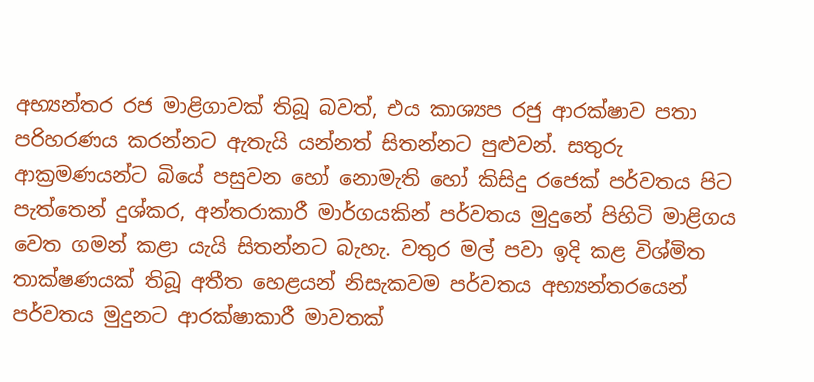අභ්‍යන්තර රජ මාළිගාවක් තිබූ බවත්, එය කාශ්‍යප රජු ආරක්ෂාව පතා පරිහරණය කරන්නට ඇතැයි යන්නත් සිතන්නට පුළුවන්. සතුරු ආක්‍රමණයන්ට බියේ පසුවන හෝ නොමැති හෝ කිසිදු රජෙක් පර්වතය පිට පැත්තෙන් දුශ්කර, අන්තරාකාරී මාර්ගයකින් පර්වතය මුදුනේ පිහිටි මාළිගය වෙත ගමන් කළා යැයි සිතන්නට බැහැ. වතුර මල් පවා ඉදි කළ විශ්මිත තාක්ෂණයක් තිබූ අතීත හෙළයන් නිසැකවම පර්වතය අභ්‍යන්තරයෙන් පර්වතය මුදුනට ආරක්ෂාකාරී මාවතක්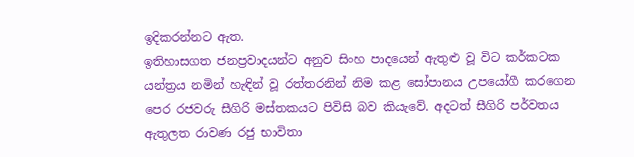ඉදිකරන්නට ඇත.
ඉතිහාසගත ජනප්‍රවාදයන්ට අනුව සිංහ පාදයෙන් ඇතුළු වූ විට කර්කටක යන්ත්‍රය නමින් හැඳින් වූ රත්තරනින් නිම කළ සෝපානය උපයෝගී කරගෙන පෙර රජවරු සීගිරි මස්තකයට පිවිසි බව කියැවේ. අදටත් සීගිරි පර්වතය ඇතුලත රාවණ රජු භාවිතා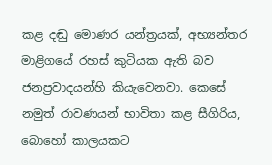කළ දඬු මොණර යන්ත්‍රයක්, අභ්‍යන්තර මාළිගයේ රහස් කුටියක ඇති බව ජනප්‍රවාදයන්හි කියැවෙනවා. කෙසේ නමුත් රාවණයන් භාවිතා කළ සීගිරිය, බොහෝ කාලයකට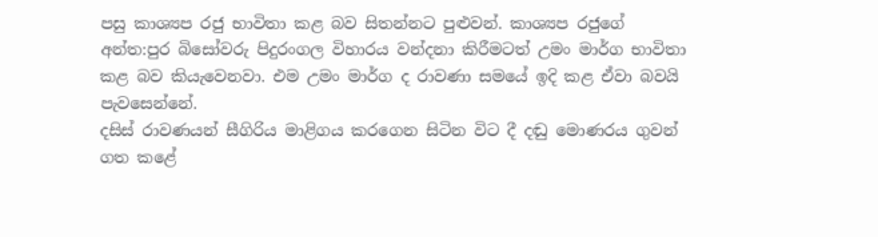පසු කාශ්‍යප රජු භාවිතා කළ බව සිතන්නට පුළුවන්. කාශ්‍යප රජුගේ අන්ත:පුර බිසෝවරු පිදුරංගල විහාරය වන්දනා කිරීමටත් උමං මාර්ග භාවිතා කළ බව කියැවෙනවා. එම උමං මාර්ග ද රාවණා සමයේ ඉදි කළ ඒවා බවයි පැවසෙන්නේ.
දසිස් රාවණයන් සීගිරිය මාළිගය කරගෙන සිටින විට දී දඬු මොණරය ගුවන් ගත කළේ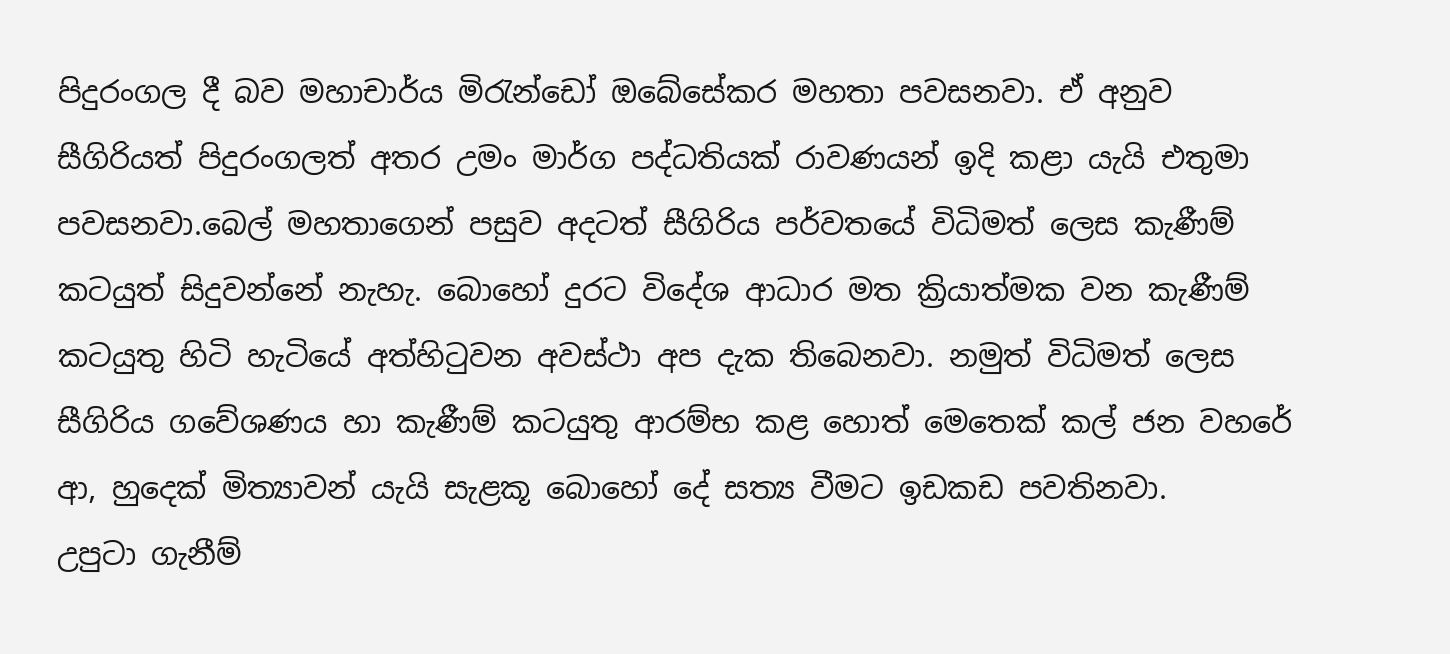පිදුරංගල දී බව මහාචාර්ය මිරැන්ඩෝ ඔබේසේකර මහතා පවසනවා. ඒ අනුව සීගිරියත් පිදුරංගලත් අතර උමං මාර්ග පද්ධතියක් රාවණයන් ඉදි කළා යැයි එතුමා පවසනවා.බෙල් මහතාගෙන් පසුව අදටත් සීගිරිය පර්වතයේ විධිමත් ලෙස කැණීම් කටයුත් සිදුවන්නේ නැහැ. බොහෝ දුරට විදේශ ආධාර මත ක්‍රියාත්මක වන කැණීම් කටයුතු හිටි හැටියේ අත්හිටුවන අවස්ථා අප දැක තිබෙනවා. නමුත් විධිමත් ලෙස සීගිරිය ගවේශණය හා කැණීම් කටයුතු ආරම්භ කළ හොත් මෙතෙක් කල් ජන වහරේ ආ, හුදෙක් මිත්‍යාවන් යැයි සැළකූ බොහෝ දේ සත්‍ය වීමට ඉඩකඩ පවතිනවා.
උපුටා ගැනීම්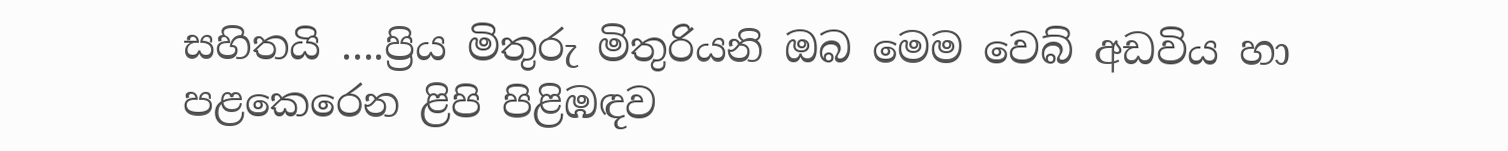සහිතයි ....ප්‍රිය මිතුරු මිතුරියනි ඔබ මෙම වෙබ් අඩවිය හා පළකෙරෙන ළිපි පිළිඹඳව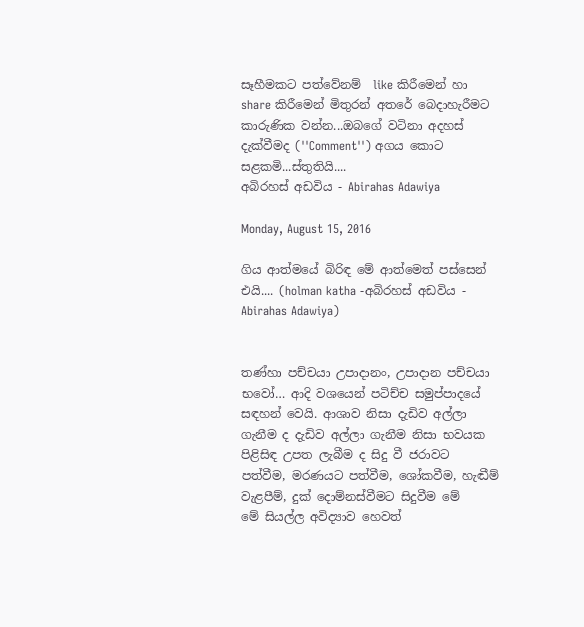සෑහීමකට පත්වේනම්  like කිරීමෙන් හා share කිරීමෙන් මිතුරන් අතරේ බෙදාහැරීමට කාරුණික වන්න...ඔබගේ වටිනා අදහස් දැක්වීමද (''Comment'') අගය කොට සළකමි...ස්තුතියි....
අබිරහස් අඩවිය - Abirahas Adawiya

Monday, August 15, 2016

ගිය ආත්මයේ බිරිඳ මේ ආත්මෙත් පස්සෙන් එයි.... (holman katha -අබිරහස් අඩවිය - Abirahas Adawiya)


තණ්හා පච්චයා උපාදානං, උපාදාන පච්චයා භවෝ… ආදි වශයෙන් පටිච්ච සමුප්පාදයේ සඳහන් වෙයි. ආශාව නිසා දැඩිව අල්ලා ගැනීම ද දැඩිව අල්ලා ගැනීම නිසා භවයක පිළිසිඳ උපත ලැබීම ද සිදු වී ජරාවට පත්වීම, මරණයට පත්වීම, ශෝකවීම, හැඬීම් වැළපීම්, දුක් දොම්නස්වීමට සිදුවීම මේ
මේ සියල්ල අවිද්‍යාව හෙවත්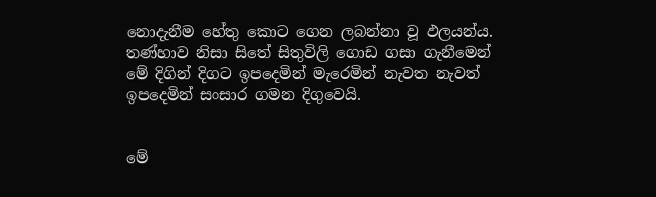නොදැනීම හේතු කොට ගෙන ලබන්නා වූ ඵලයන්ය. තණ්හාව නිසා සිතේ සිතුවිලි ගොඩ ගසා ගැනීමෙන් මේ දිගින් දිගට ඉපදෙමින් මැරෙමින් නැවත නැවත් ඉපදෙමින් සංසාර ගමන දිගුවෙයි.


මේ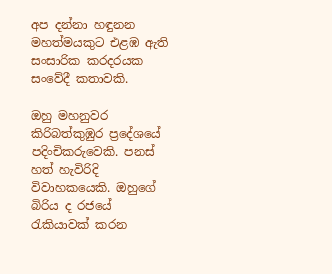අප දන්නා හඳුනන මහත්මයකුට එළඹ ඇති සංසාරික කරදරයක සංවේදී කතාවකි.

ඔහු මහනුවර කිරිබත්කුඹුර ප්‍රදේශයේ පදිංචිකරුවෙකි. පනස් හත් හැවිරිදි විවාහකයෙකි. ඔහුගේ බිරිය ද රජයේ රැකියාවක් කරන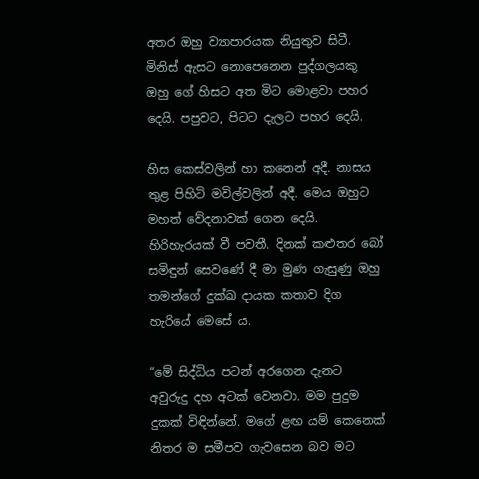අතර ඔහු ව්‍යාපාරයක නියුතුව සිටී. මිනිස් ඇසට නොපෙනෙන පුද්ගලයකු ඔහු ගේ හිසට අත මිට මොළවා පහර දෙයි. පපුවට, පිටට දැලට පහර දෙයි.

හිස කෙස්වලින් හා කනෙන් අදී. නාසය තුළ පිහිටි මවිල්වලින් අදී. මෙය ඔහුට මහත් වේදනාවක් ගෙන දෙයි. හිරිහැරයක් වී පවතී. දිනක් කළුතර බෝ සමිඳුන් සෙවණේ දී මා මුණ ගැසුණු ඔහු තමන්ගේ දුක්ඛ දායක කතාව දිග හැරියේ මෙසේ ය.

“මේ සිද්ධිය පටන් අරගෙන දැනට අවුරුදු දහ අටක් වෙනවා. මම පුදුම දුකක් විඳින්නේ. මගේ ළඟ යම් කෙනෙක් නිතර ම සමීපව ගැවසෙන බව මට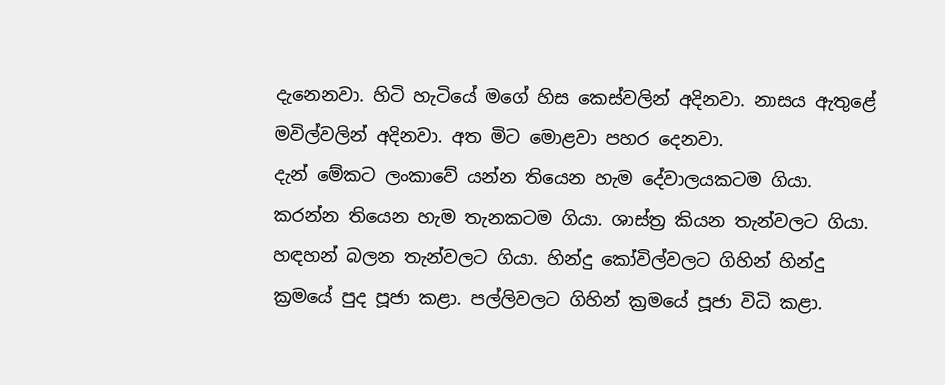දැනෙනවා. හිටි හැටියේ මගේ හිස කෙස්වලින් අදිනවා. නාසය ඇතුළේ මවිල්වලින් අදිනවා. අත මිට මොළවා පහර දෙනවා.
දැන් මේකට ලංකාවේ යන්න තියෙන හැම දේවාලයකටම ගියා. කරන්න තියෙන හැම තැනකටම ගියා. ශාස්ත්‍ර කියන තැන්වලට ගියා. හඳහන් බලන තැන්වලට ගියා. හින්දු කෝවිල්වලට ගිහින් හින්දු ක්‍රමයේ පුද පූජා කළා. පල්ලිවලට ගිහින් ක්‍රමයේ පූජා විධි කළා.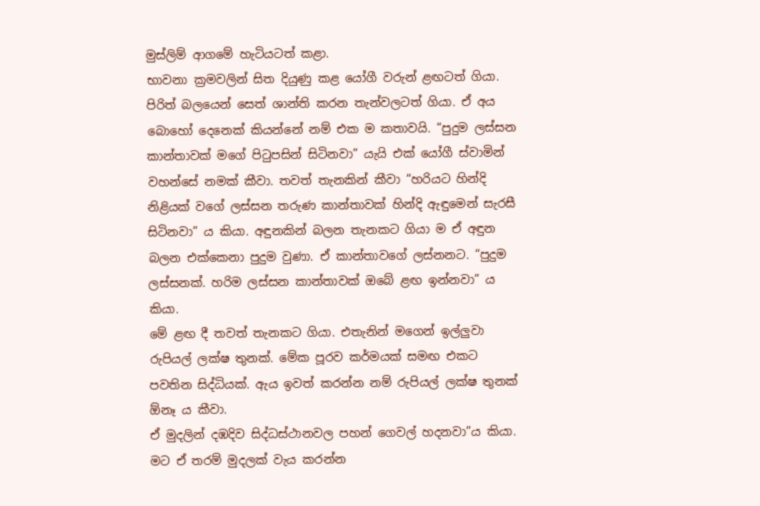මුස්ලිම් ආගමේ හැටියටත් කළා.
භාවනා ක්‍රමවලින් සිත දියුණු කළ යෝගී වරුන් ළඟටත් ගියා. පිරිත් බලයෙන් සෙත් ශාන්ති කරන තැන්වලටත් ගියා. ඒ අය බොහෝ දෙනෙක් කියන්නේ නම් එක ම කතාවයි. “පුදුම ලස්සන කාන්තාවක් මගේ පිටුපසින් සිටිනවා” යැයි එක් යෝගී ස්වාමින් වහන්සේ නමක් කීවා. තවත් තැනකින් කීවා “හරියට හින්දි නිළියක් වගේ ලස්සන තරුණ කාන්තාවක් හින්දි ඇඳුමෙන් සැරසී සිටිනවා” ය කියා. අඳුනකින් බලන තැනකට ගියා ම ඒ අඳුන බලන එක්කෙනා පුදුම වුණා. ඒ කාන්තාවගේ ලස්නනට. “පුදුම ලස්සනක්. හරිම ලස්සන කාන්තාවක් ඔබේ ළඟ ඉන්නවා” ය කියා.
මේ ළඟ දී තවත් තැනකට ගියා. එතැනින් මගෙන් ඉල්ලුවා රුපියල් ලක්ෂ තුනක්. මේක පූරව කර්මයක් සමඟ එකට පවතින සිද්ධියක්. ඇය ඉවත් කරන්න නම් රුපියල් ලක්ෂ තුනක් ඕනෑ ය කීවා.
ඒ මුදලින් දඹදිව සිද්ධස්ථානවල පහන් ගෙවල් හදනවා”ය කියා. මට ඒ තරම් මුදලක් වැය කරන්න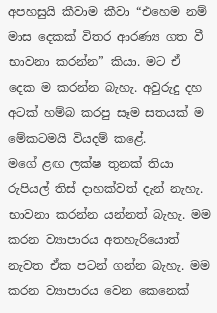අපහසුයි කීවාම කීවා “එහෙම නම් මාස දෙකක් විතර ආරණ්‍ය ගත වී භාවනා කරන්න” කියා. මට ඒ දෙක ම කරන්න බැහැ. අවුරුදු දහ අටක් හම්බ කරපු සෑම සතයක් ම මේකටමයි වියදම් කළේ.
මගේ ළඟ ලක්ෂ තුනක් තියා රුපියල් තිස් දාහක්වත් දැන් නැහැ. භාවනා කරන්න යන්නත් බැහැ. මම කරන ව්‍යාපාරය අතහැරියොත් නැවත ඒක පටන් ගන්න බැහැ. මම කරන ව්‍යාපාරය වෙන කෙනෙක්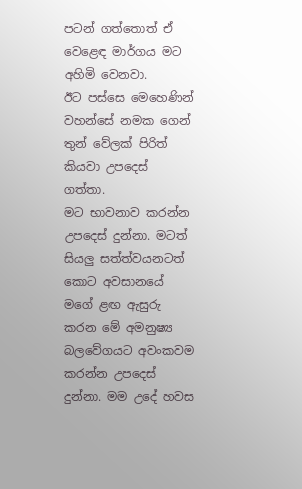පටන් ගත්තොත් ඒ වෙළෙඳ මාර්ගය මට අහිමි වෙනවා.
ඊට පස්සෙ මෙහෙණින් වහන්සේ නමක ගෙන් තුන් වේලක් පිරිත් කියවා උපදෙස් ගත්තා.
මට භාවනාව කරන්න උපදෙස් දුන්නා. මටත් සියලු සත්ත්වයනටත් කොට අවසානයේ මගේ ළඟ ඇසුරු කරන මේ අමනුෂ්‍ය බලවේගයට අවංකවම කරන්න උපදෙස් දුන්නා. මම උදේ හවස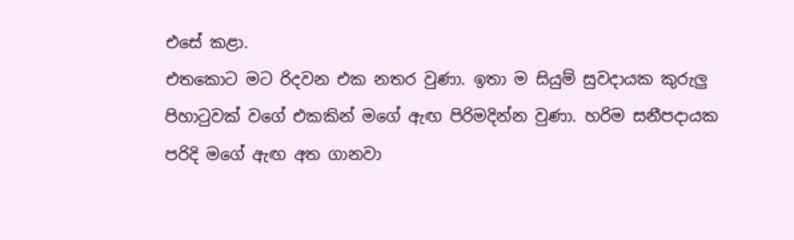එසේ කළා.
එතකොට මට රිදවන එක නතර වුණා. ඉතා ම සියුම් සුවදායක කුරුලු පිහාටුවක් වගේ එකකින් මගේ ඇඟ පිරිමදින්න වුණා. හරිම සනීපදායක පරිදි මගේ ඇඟ අත ගානවා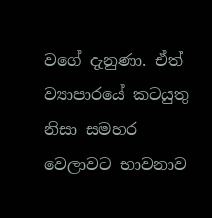වගේ දැනුණා. ඒත් ව්‍යාපාරයේ කටයුතු නිසා සමහර වෙලාවට භාවනාව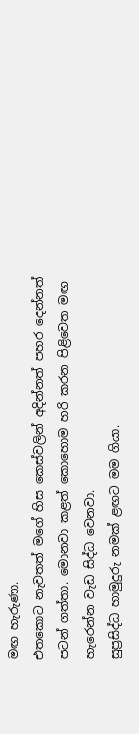මඟ හැරුණා.
එතකොට නැවතත් මගේ හිස කෙස්වලින් අදින්නත් පහර දෙන්නත් පටන් ගත්තා. මොනවා කළත් කොහොම හරි කරන පිළිවෙත මඟ හැරෙන්න වැඩ සිද්ධ වෙනවා.
සුප්‍රසිද්ධ හාමුදුරු නමක් ළඟට මම ගියා.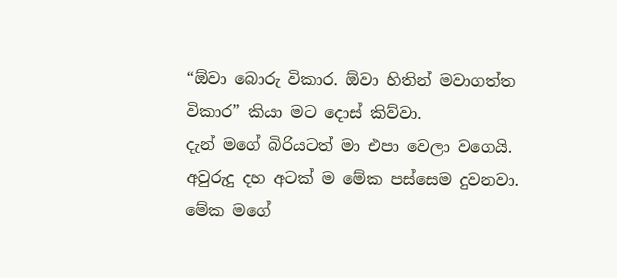“ඕවා බොරු විකාර. ඕවා හිතින් මවාගත්ත විකාර” කියා මට දොස් කිව්වා.
දැන් මගේ බිරියටත් මා එපා වෙලා වගෙයි. අවුරුදු දහ අටක් ම මේක පස්සෙම දුවනවා. මේක මගේ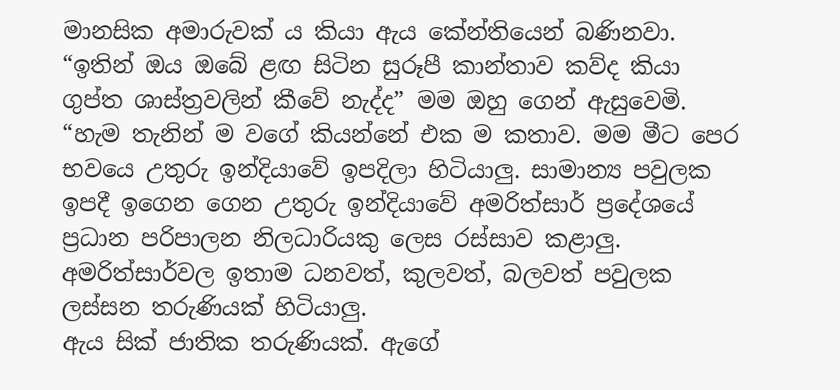මානසික අමාරුවක් ය කියා ඇය කේන්තියෙන් බණිනවා.
“ඉතින් ඔය ඔබේ ළඟ සිටින සුරූපී කාන්තාව කව්ද කියා ගුප්ත ශාස්ත්‍රවලින් කීවේ නැද්ද” මම ඔහු ගෙන් ඇසුවෙමි.
“හැම තැනින් ම වගේ කියන්නේ එක ම කතාව. මම මීට පෙර භවයෙ උතුරු ඉන්දියාවේ ඉපදිලා හිටියාලු. සාමාන්‍ය පවුලක ඉපදී ඉගෙන ගෙන උතුරු ඉන්දියාවේ අමරිත්සාර් ප්‍රදේශයේ ප්‍රධාන පරිපාලන නිලධාරියකු ලෙස රස්සාව කළාලු. අමරිත්සාර්වල ඉතාම ධනවත්, කුලවත්, බලවත් පවුලක ලස්සන තරුණියක් හිටියාලු.
ඇය සික් ජාතික තරුණියක්. ඇගේ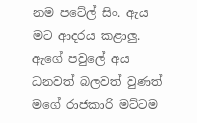නම පටේල් සිං. ඇය මට ආදරය කළාලු. ඇගේ පවුලේ අය ධනවත් බලවත් වුණත් මගේ රාජකාරි මට්ටම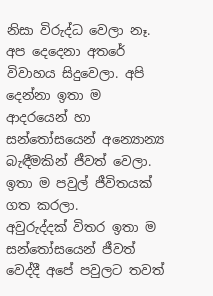නිසා විරුද්ධ වෙලා නෑ. අප දෙදෙනා අතරේ විවාහය සිදුවෙලා. අපි දෙන්නා ඉතා ම ආදරයෙන් හා සන්තෝසයෙන් අන්‍යොන්‍ය බැඳීමකින් ජීවත් වෙලා. ඉතා ම පවුල් ජීවිතයක් ගත කරලා.
අවුරුද්දක් විතර ඉතා ම සන්තෝසයෙන් ජීවත් වෙද්දී අපේ පවුලට තවත්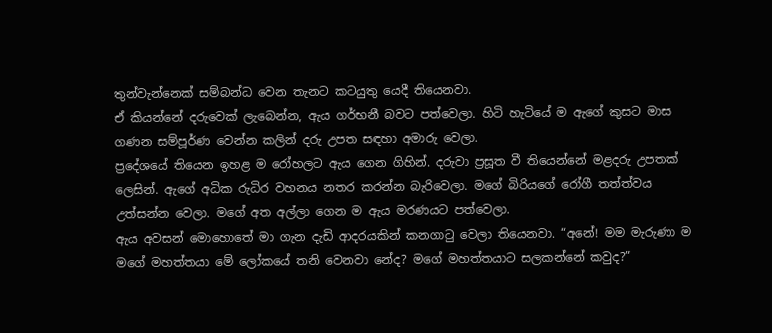තුන්වැන්නෙක් සම්බන්ධ වෙන තැනට කටයුතු යෙදී තියෙනවා.
ඒ කියන්නේ දරුවෙක් ලැබෙන්න, ඇය ගර්භනී බවට පත්වෙලා. හිටි හැටියේ ම ඇගේ කුසට මාස ගණන සම්පූර්ණ වෙන්න කලින් දරු උපත සඳහා අමාරු වෙලා.
ප්‍රදේශයේ තියෙන ඉහළ ම රෝහලට ඇය ගෙන ගිහින්. දරුවා ප්‍රසූත වී තියෙන්නේ මළදරු උපතක් ලෙසින්. ඇගේ අධික රුධිර වහනය නතර කරන්න බැරිවෙලා. මගේ බිරියගේ රෝගී තත්ත්වය උත්සන්න වෙලා. මගේ අත අල්ලා ගෙන ම ඇය මරණයට පත්වෙලා.
ඇය අවසන් මොහොතේ මා ගැන දැඩි ආදරයකින් කනගාටු වෙලා තියෙනවා. “අනේ! මම මැරුණා ම මගේ මහත්තයා මේ ලෝකයේ තනි වෙනවා නේද? මගේ මහත්තයාට සලකන්නේ කවුද?”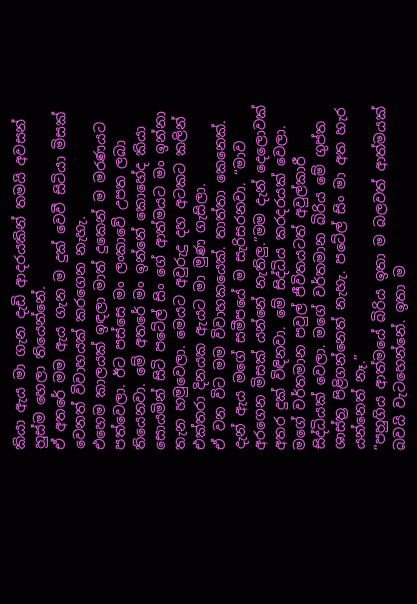කියා ඇය මා ගැන දැඩි ආදරයකින් තමයි අවසන් හුස්ම හෙලා තියෙන්නේ.
ඒ අතරේ මම ඇය ගැන ම දුක් වෙවී සිටියා මිසක් වෙනත් විවාහයක් කරගෙන නැහැ.
එහෙම කාලයක් ඉඳලා මාත් දුකෙන් ම මරණයට පත්වෙලා. ඊට පස්සෙ මං ලංකාවේ උපත ලබා තියෙනවා. මේ අතරේ මං ඉන්නේ කොහේද කියා සොයමින් සිටි පටේල් සිං ගේ ආත්මයට මං ඉන්නා තැන හමුවෙලා. මෙයට අවුරුදු දහ අටකට කලින් එක්තරා දිනයක ඇයට මා මුණ ගැසිලා.
ඒ වන විට මම විවාහකයෙක්. තාත්තා කෙනෙක්. දැන් ඇය මගේ සමීපයේ ම සැරිසරනවා. “මාව අරගෙන මිසක් යන්නේ නැතිලු.”මම දැන් දෙලොවක් අතර දුක් විඳිනවා. මේ සිද්ධිය කරදරයක් වෙලා.
මගේ වර්තමාන පවුල් ජීවිතයටත් අවුල්කාරී සිද්ධියක් වෙලා. මගේ වර්තමාන බිරිය මේ ගුප්ත ශාස්ත්‍ර පිළිගන්නෙත් නැහැ. පටේල් සිං මා අත හැර යන්නෙත් නෑ.”
“පහුගිය ආත්මයේ බිරිය ඉතා ම බලවත් ආත්මයක් බවයි වැටහෙන්නේ. ඉතා ම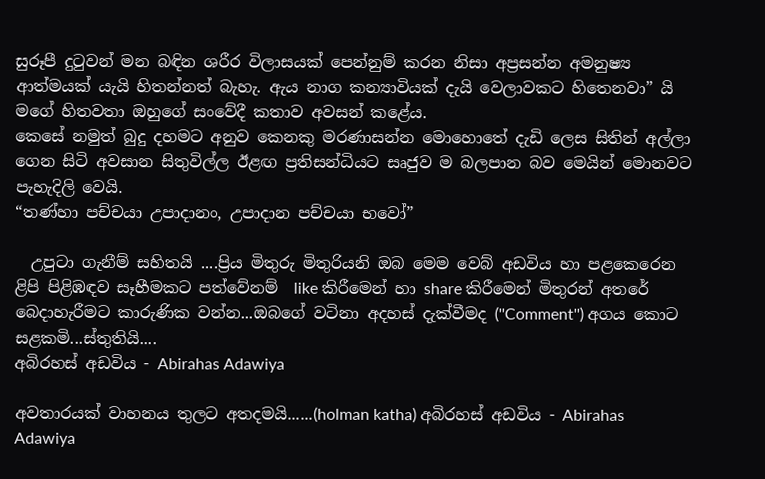සුරූපී දුටුවන් මන බඳින ශරීර විලාසයක් පෙන්නුම් කරන නිසා අප්‍රසන්න අමනුෂ්‍ය ආත්මයක් යැයි හිතන්නත් බැහැ. ඇය නාග කන්‍යාවියක් දැයි වෙලාවකට හිතෙනවා” යි මගේ හිතවතා ඔහුගේ සංවේදී කතාව අවසන් කළේය.
කෙසේ නමුත් බුදු දහමට අනුව කෙනකු මරණාසන්න මොහොතේ දැඩි ලෙස සිතින් අල්ලා ගෙන සිටි අවසාන සිතුවිල්ල ඊළඟ ප්‍රතිසන්ධියට සෘජුව ම බලපාන බව මෙයින් මොනවට පැහැදිලි වෙයි.
“තණ්හා පච්චයා උපාදානං, උපාදාන පච්චයා භවෝ”

  උපුටා ගැනීම් සහිතයි ....ප්‍රිය මිතුරු මිතුරියනි ඔබ මෙම වෙබ් අඩවිය හා පළකෙරෙන ළිපි පිළිඹඳව සෑහීමකට පත්වේනම්  like කිරීමෙන් හා share කිරීමෙන් මිතුරන් අතරේ බෙදාහැරීමට කාරුණික වන්න...ඔබගේ වටිනා අදහස් දැක්වීමද (''Comment'') අගය කොට සළකමි...ස්තුතියි....
අබිරහස් අඩවිය - Abirahas Adawiya

අවතාරයක් වාහනය තුලට අතදමයි......(holman katha) අබිරහස් අඩවිය - Abirahas Adawiya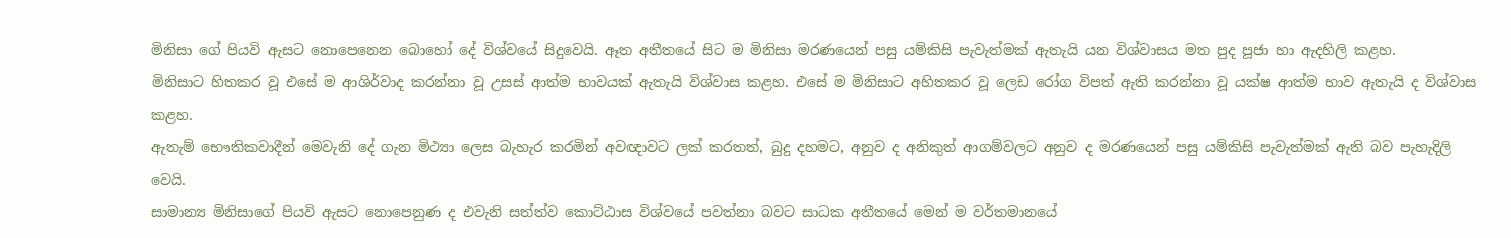මිනිසා ගේ පියවි ඇසට නොපෙනෙන බොහෝ දේ විශ්වයේ සිදුවෙයි. ඈත අතීතයේ සිට ම මිනිසා මරණයෙන් පසු යම්කිසි පැවැත්මක් ඇතැයි යන විශ්වාසය මත පුද පූජා හා ඇදහිලි කළහ.
මිනිසාට හිතකර වූ එසේ ම ආශිර්වාද කරන්නා වූ උසස් ආත්ම භාවයක් ඇතැයි විශ්වාස කළහ. එසේ ම මිනිසාට අහිතකර වූ ලෙඩ රෝග විපත් ඇති කරන්නා වූ යක්ෂ ආත්ම භාව ඇතැයි ද විශ්වාස කළහ.
ඇතැම් භෞතිකවාදීන් මෙවැනි දේ ගැන මිථ්‍යා ලෙස බැහැර කරමින් අවඥාවට ලක් කරතත්, බුදු දහමට, අනුව ද අනිකුත් ආගම්වලට අනුව ද මරණයෙන් පසු යම්කිසි පැවැත්මක් ඇති බව පැහැදිලි වෙයි.
සාමාන්‍ය මිනිසාගේ පියවි ඇසට නොපෙනුණ ද එවැනි සත්ත්ව කොට්ඨාස විශ්වයේ පවත්නා බවට සාධක අතීතයේ මෙන් ම වර්තමානයේ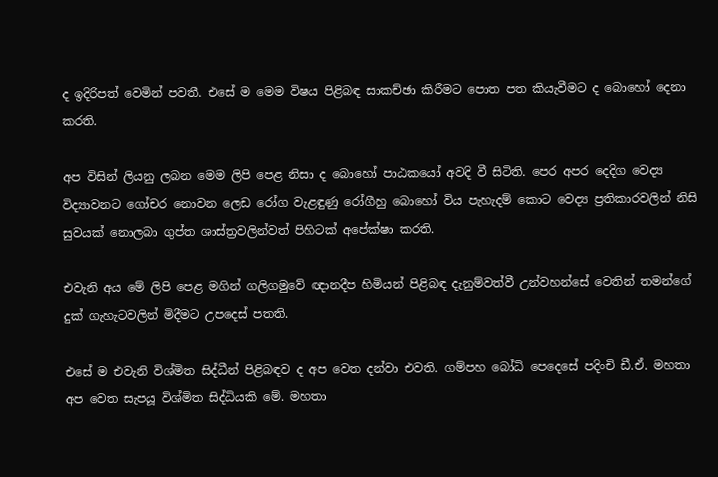ද ඉදිරිපත් වෙමින් පවතී. එසේ ම මෙම විෂය පිළිබඳ සාකච්ඡා කිරීමට පොත පත කියැවීමට ද බොහෝ දෙනා කරති.

අප විසින් ලියනු ලබන මෙම ලිපි පෙළ නිසා ද බොහෝ පාඨකයෝ අවදි වී සිටිති. පෙර අපර දෙදිග වෙද්‍ය විද්‍යාවනට ගෝචර නොවන ලෙඩ රෝග වැළඳුණු රෝගීහු බොහෝ විය පැහැදම් කොට වෙද්‍ය ප්‍රතිකාරවලින් නිසි සුවයක් නොලබා ගුප්ත ශාස්ත්‍රවලින්වත් පිහිටක් අපේක්ෂා කරති.

එවැනි අය මේ ලිපි පෙළ මගින් ගලිගමුවේ ඥානදීප හිමියන් පිළිබඳ දැනුම්වත්වී උන්වහන්සේ වෙතින් තමන්ගේ දුක් ගැහැටවලින් මිදීමට උපදෙස් පතති.

එසේ ම එවැනි විශ්මිත සිද්ධීන් පිළිබඳව ද අප වෙත දන්වා එවති. ගම්පහ බෝධි පෙදෙසේ පදිංචි ඩී.ඒ. මහතා අප වෙත සැපයූ විශ්මිත සිද්ධියකි මේ. මහතා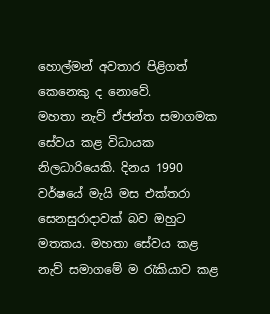හොල්මන් අවතාර පිළිගත් කෙනෙකු ද නොවේ.
මහතා නැව් ඒජන්ත සමාගමක සේවය කළ විධායක නිලධාරියෙකි. දිනය 1990 වර්ෂයේ මැයි මස එක්තරා සෙනසුරාදාවක් බව ඔහුට මතකය. මහතා සේවය කළ නැව් සමාගමේ ම රැකියාව කළ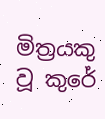මිත්‍රයකු වූ කුරේ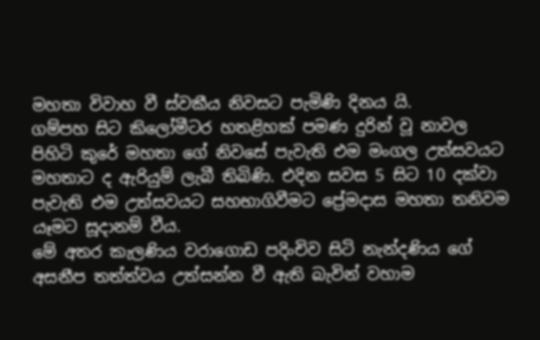මහතා විවාහ වී ස්වකීය නිවසට පැමිණි දිනය යි.
ගම්පහ සිට කිලෝමීටර හතළිහක් පමණ දුරින් වූ නාවල පිහිටි කුරේ මහතා ගේ නිවසේ පැවැති එම මංගල උත්සවයට මහතාට ද ඇරියුම් ලැබී තිබිණි. එදින සවස 5 සිට 10 දක්වා පැවැති එම උත්සවයට සහභාගිවීමට ප්‍රේමදාස මහතා තනිවම යෑමට සූදානම් වීය.
මේ අතර කැලණිය වරාගොඩ පදිංචිව සිටි නැන්දණිය ගේ අසනීප තත්ත්වය උත්සන්න වී ඇති බැවින් වහාම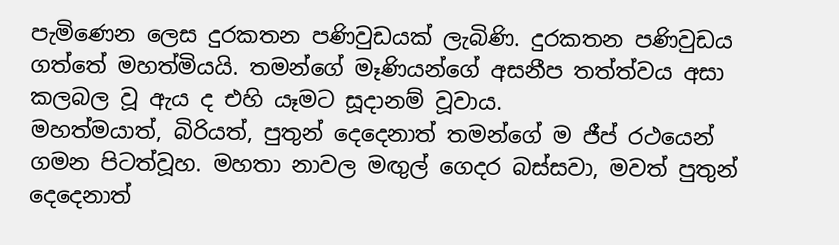පැමිණෙන ලෙස දුරකතන පණිවුඩයක් ලැබිණි. දුරකතන පණිවුඩය ගත්තේ මහත්මියයි. තමන්ගේ මෑණියන්ගේ අසනීප තත්ත්වය අසා කලබල වූ ඇය ද එහි යෑමට සූදානම් වූවාය.
මහත්මයාත්, බිරියත්, පුතුන් දෙදෙනාත් තමන්ගේ ම ජීප් රථයෙන් ගමන පිටත්වූහ. මහතා නාවල මඟුල් ගෙදර බස්සවා, මවත් පුතුන් දෙදෙනාත්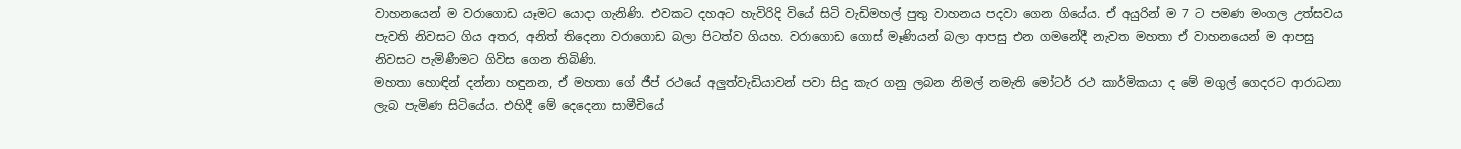වාහනයෙන් ම වරාගොඩ යෑමට යොදා ගැනිණි. එවකට දහඅට හැවිරිදි වියේ සිටි වැඩිමහල් පුතු වාහනය පදවා ගෙන ගියේය. ඒ අයුරින් ම 7 ට පමණ මංගල උත්සවය පැවති නිවසට ගිය අතර, අනිත් තිදෙනා වරාගොඩ බලා පිටත්ව ගියහ. වරාගොඩ ගොස් මෑණියන් බලා ආපසු එන ගමනේදී නැවත මහතා ඒ වාහනයෙන් ම ආපසු නිවසට පැමිණීමට ගිවිස ගෙන තිබිණි.
මහතා හොඳින් දන්නා හඳුනන, ඒ මහතා ගේ ජීප් රථයේ අලුත්වැඩියාවන් පවා සිදු කැර ගනු ලබන නිමල් නමැති මෝටර් රථ කාර්මිකයා ද මේ මගුල් ගෙදරට ආරාධනා ලැබ පැමිණ සිටියේය. එහිදී මේ දෙදෙනා සාමීචියේ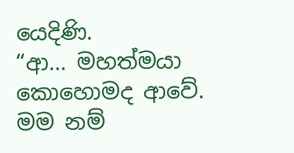යෙදිණි.
“ආ… මහත්මයා කොහොමද ආවේ. මම නම්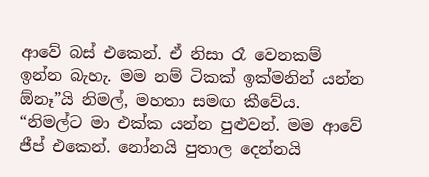ආවේ බස් එකෙන්. ඒ නිසා රෑ වෙනකම් ඉන්න බැහැ. මම නම් ටිකක් ඉක්මනින් යන්න ඕනෑ”යි නිමල්, මහතා සමඟ කීවේය.
“නිමල්ට මා එක්ක යන්න පුළුවන්. මම ආවේ ජීප් එකෙන්. නෝනයි පුතාල දෙන්නයි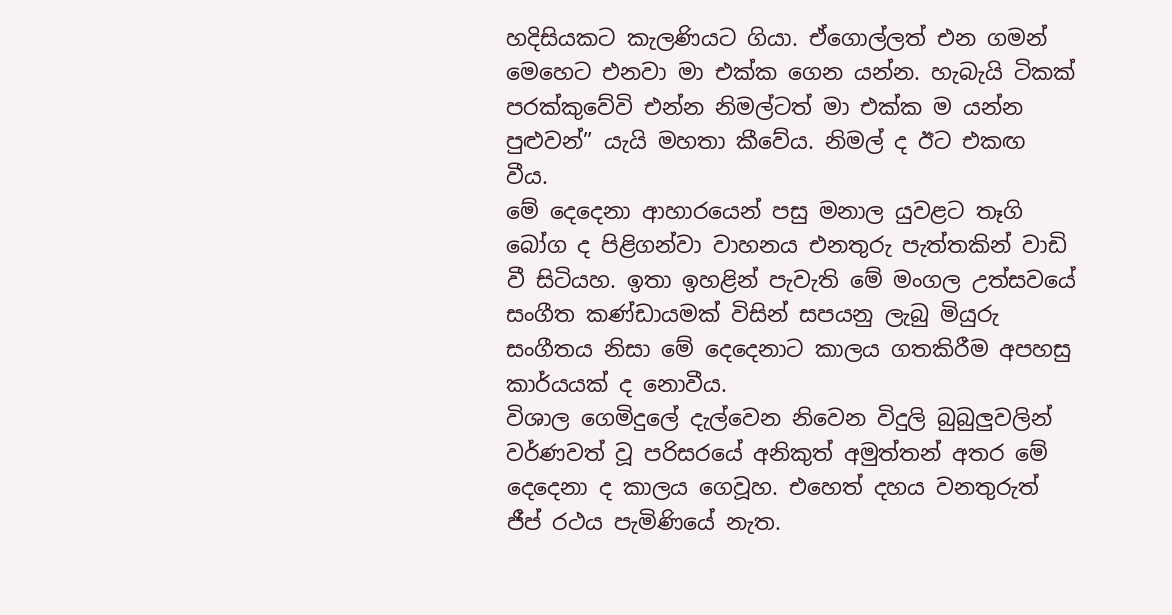හදිසියකට කැලණියට ගියා. ඒගොල්ලත් එන ගමන් මෙහෙට එනවා මා එක්ක ගෙන යන්න. හැබැයි ටිකක් පරක්කුවේවි එන්න නිමල්ටත් මා එක්ක ම යන්න පුළුවන්” යැයි මහතා කීවේය. නිමල් ද ඊට එකඟ වීය.
මේ දෙදෙනා ආහාරයෙන් පසු මනාල යුවළට තෑගි බෝග ද පිළිගන්වා වාහනය එනතුරු පැත්තකින් වාඩි වී සිටියහ. ඉතා ඉහළින් පැවැති මේ මංගල උත්සවයේ සංගීත කණ්ඩායමක් විසින් සපයනු ලැබු මියුරු සංගීතය නිසා මේ දෙදෙනාට කාලය ගතකිරීම අපහසු කාර්යයක් ද නොවීය.
විශාල ගෙමිදුලේ දැල්වෙන නිවෙන විදුලි බුබුලුවලින් වර්ණවත් වූ පරිසරයේ අනිකුත් අමුත්තන් අතර මේ දෙදෙනා ද කාලය ගෙවූහ. එහෙත් දහය වනතුරුත් ජීප් රථය පැමිණියේ නැත.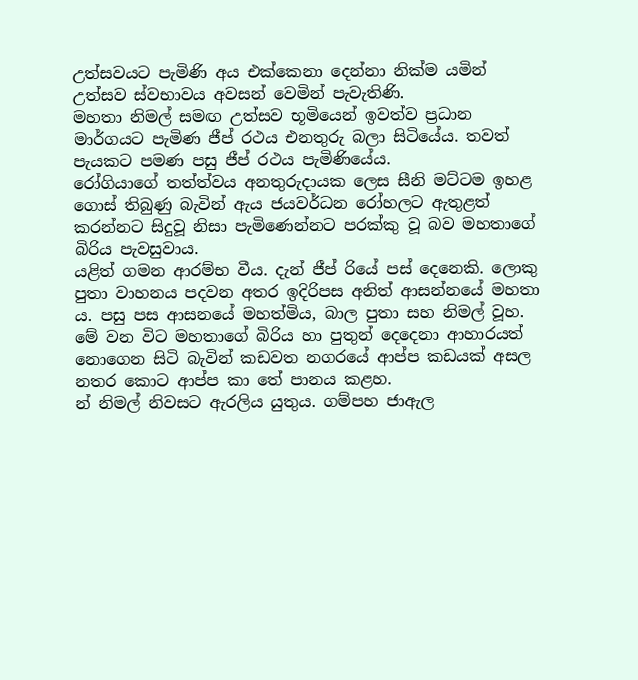උත්සවයට පැමිණි අය එක්කෙනා දෙන්නා නික්ම යමින් උත්සව ස්වභාවය අවසන් වෙමින් පැවැතිණි.
මහතා නිමල් සමඟ උත්සව භූමියෙන් ඉවත්ව ප්‍රධාන මාර්ගයට පැමිණ ජීප් රථය එනතුරු බලා සිටියේය. තවත් පැයකට පමණ පසු ජීප් රථය පැමිණියේය.
රෝගියාගේ තත්ත්වය අනතුරුදායක ලෙස සීනි මට්ටම ඉහළ ගොස් තිබුණු බැවින් ඇය ජයවර්ධන රෝහලට ඇතුළත් කරන්නට සිදුවූ නිසා පැමිණෙන්නට පරක්කු වූ බව මහතාගේ බිරිය පැවසුවාය.
යළිත් ගමන ආරම්භ වීය. දැන් ජීප් රියේ පස් දෙනෙකි. ලොකු පුතා වාහනය පදවන අතර ඉදිරිපස අනිත් ආසන්නයේ මහතා ය. පසු පස ආසනයේ මහත්මිය, බාල පුතා සහ නිමල් වූහ. මේ වන විට මහතාගේ බිරිය හා පුතුන් දෙදෙනා ආහාරයත් නොගෙන සිටි බැවින් කඩවත නගරයේ ආප්ප කඩයක් අසල නතර කොට ආප්ප කා තේ පානය කළහ.
න් නිමල් නිවසට ඇරලිය යුතුය. ගම්පහ ජාඇල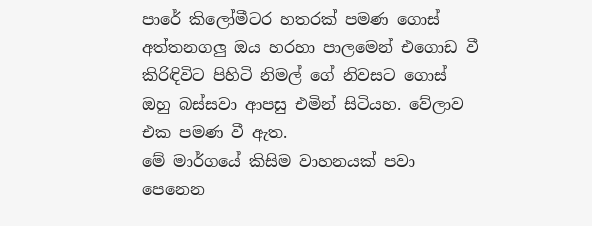පාරේ කිලෝමීටර හතරක් පමණ ගොස් අත්තනගලු ඔය හරහා පාලමෙන් එගොඩ වී කිරිඳිවිට පිහිටි නිමල් ගේ නිවසට ගොස් ඔහු බස්සවා ආපසු එමින් සිටියහ. වේලාව එක පමණ වී ඇත.
මේ මාර්ගයේ කිසිම වාහනයක් පවා පෙනෙන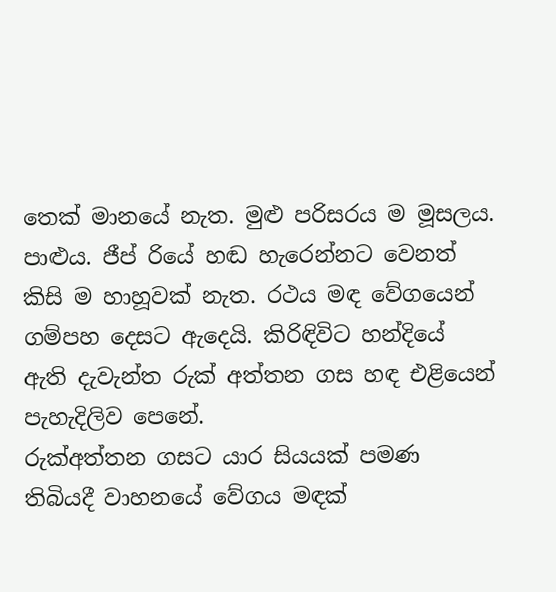තෙක් මානයේ නැත. මුළු පරිසරය ම මූසලය. පාළුය. ජීප් රියේ හඬ හැරෙන්නට වෙනත් කිසි ම හාහූවක් නැත. රථය මඳ වේගයෙන් ගම්පහ දෙසට ඇදෙයි. කිරිඳිවිට හන්දියේ ඇති දැවැන්ත රුක් අත්තන ගස හඳ එළියෙන් පැහැදිලිව පෙනේ.
රුක්අත්තන ගසට යාර සියයක් පමණ තිබියදී වාහනයේ වේගය මඳක්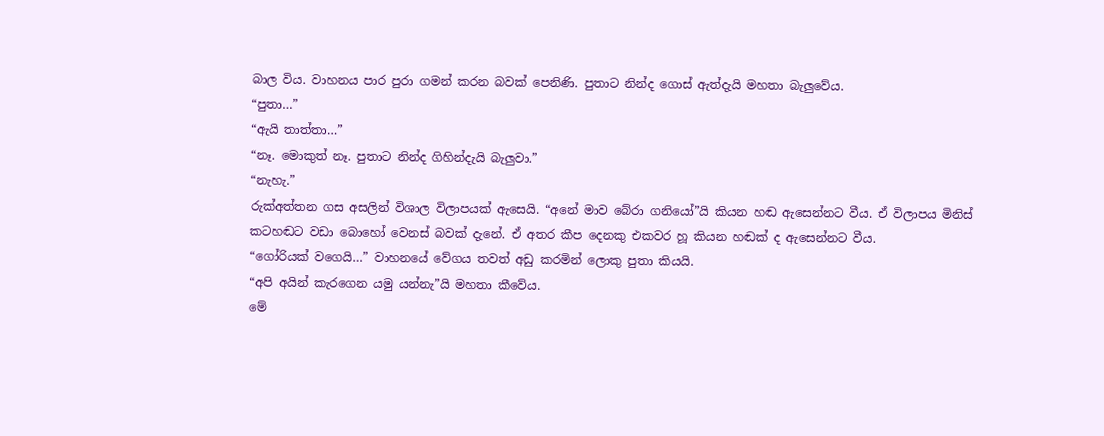බාල විය. වාහනය පාර පුරා ගමන් කරන බවක් පෙනිණි. පුතාට නින්ද ගොස් ඇත්දැයි මහතා බැලුවේය.
“පුතා…”
“ඇයි තාත්තා…”
“නෑ. මොකුත් නෑ. පුතාට නින්ද ගිහින්දැයි බැලුවා.”
“නැහැ.”
රුක්අත්තන ගස අසලින් විශාල විලාපයක් ඇසෙයි. “අනේ මාව බේරා ගනියෝ”යි කියන හඬ ඇසෙන්නට වීය. ඒ විලාපය මිනිස් කටහඬට වඩා බොහෝ වෙනස් බවක් දැනේ. ඒ අතර කීප දෙනකු එකවර හූ කියන හඬක් ද ඇසෙන්නට වීය.
“ගෝරියක් වගෙයි…” වාහනයේ වේගය තවත් අඩු කරමින් ලොකු පුතා කියයි.
“අපි අයින් කැරගෙන යමු යන්නැ”යි මහතා කීවේය.
මේ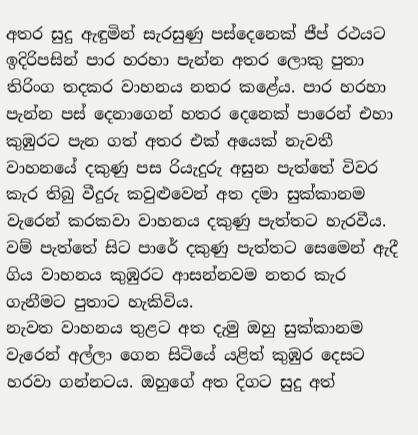අතර සුදු ඇඳුමින් සැරසුණු පස්දෙනෙක් ජීප් රථයට ඉදිරිපසින් පාර හරහා පැන්න අතර ලොකු පුතා තිරිංග තදකර වාහනය නතර කළේය. පාර හරහා පැන්න පස් දෙනාගෙන් හතර දෙනෙක් පාරෙන් එහා කුඹුරට පැන ගත් අතර එක් අයෙක් නැවතී වාහනයේ දකුණු පස රියැදුරු අසුන පැත්තේ විවර කැර තිබු වීදුරු කවුළුවෙන් අත දමා සුක්කානම වැරෙන් කරකවා වාහනය දකුණු පැත්තට හැරවීය. වම් පැත්තේ සිට පාරේ දකුණු පැත්තට සෙමෙන් ඇදී ගිය වාහනය කුඹුරට ආසන්නවම නතර කැර ගැනීමට පුතාට හැකිවිය.
නැවත වාහනය තුළට අත දැමු ඔහු සුක්කානම වැරෙන් අල්ලා ගෙන සිටියේ යළිත් කුඹුර දෙසට හරවා ගන්නටය. ඔහුගේ අත දිගට සුදු අත්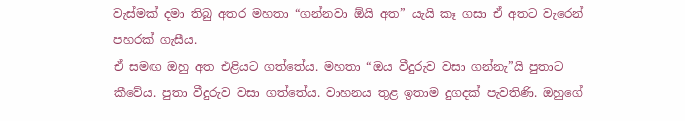වැස්මක් දමා තිබු අතර මහතා “ගන්නවා ඕයි අත” යැයි කෑ ගසා ඒ අතට වැරෙන් පහරක් ගැසීය.
ඒ සමඟ ඔහු අත එළියට ගත්තේය. මහතා “ඔය වීදුරුව වසා ගන්නැ”යි පුතාට කීවේය. පුතා වීදුරුව වසා ගත්තේය. වාහනය තුළ ඉතාම දුගදක් පැවතිණි. ඔහුගේ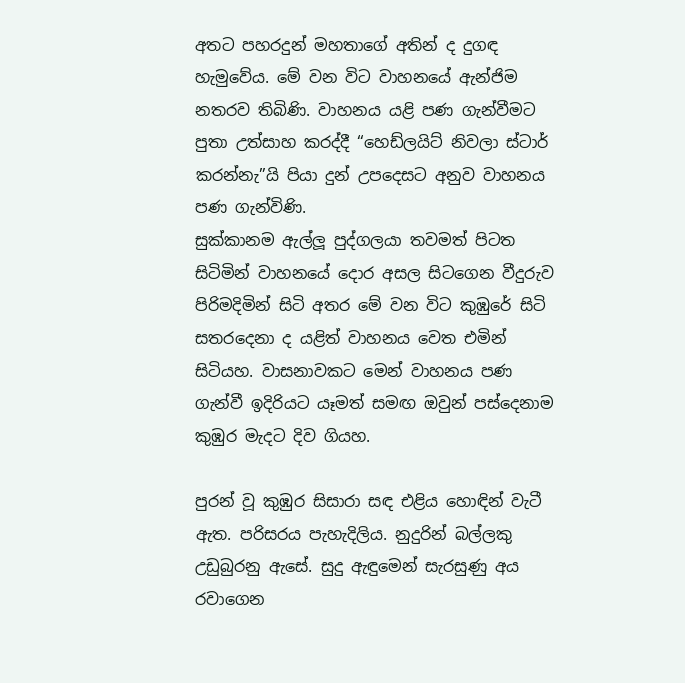අතට පහරදුන් මහතාගේ අතින් ද දුගඳ හැමුවේය. මේ වන විට වාහනයේ ඇන්ජිම නතරව තිබිණි. වාහනය යළි පණ ගැන්වීමට පුතා උත්සාහ කරද්දී “හෙඩ්ලයිට් නිවලා ස්ටාර් කරන්නැ”යි පියා දුන් උපදෙසට අනුව වාහනය පණ ගැන්විණි.
සුක්කානම ඇල්ලූ පුද්ගලයා තවමත් පිටත සිටිමින් වාහනයේ දොර අසල සිටගෙන වීදුරුව පිරිමදිමින් සිටි අතර මේ වන විට කුඹුරේ සිටි සතරදෙනා ද යළිත් වාහනය වෙත එමින් සිටියහ. වාසනාවකට මෙන් වාහනය පණ ගැන්වී ඉදිරියට යෑමත් සමඟ ඔවුන් පස්දෙනාම කුඹුර මැදට දිව ගියහ.

පුරන් වූ කුඹුර සිසාරා සඳ එළිය හොඳින් වැටී ඇත. පරිසරය පැහැදිලිය. නුදුරින් බල්ලකු උඩුබුරනු ඇසේ. සුදු ඇඳුමෙන් සැරසුණු අය රවාගෙන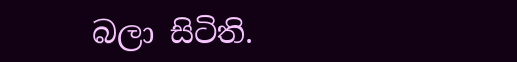බලා සිටිති.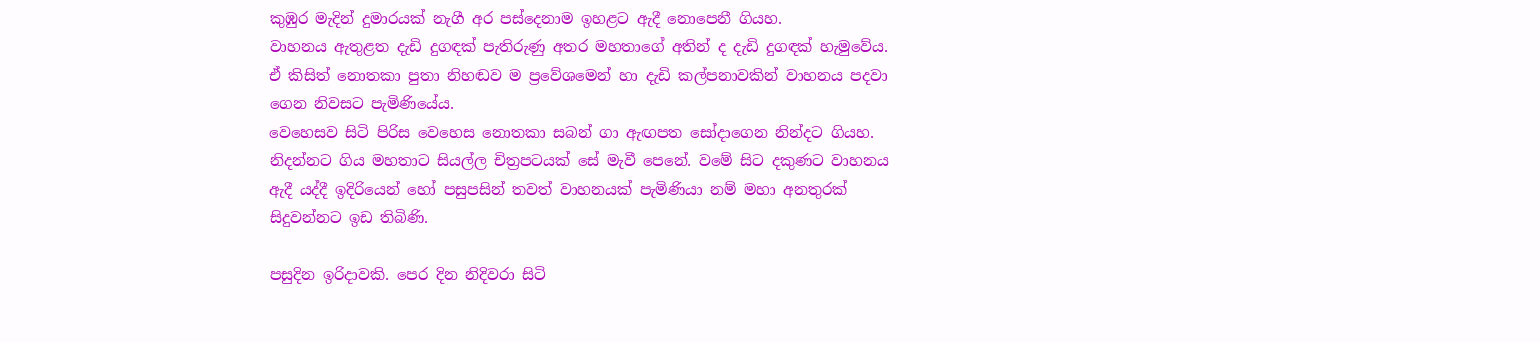කුඹුර මැදින් දුමාරයක් නැගී අර පස්දෙනාම ඉහළට ඇදී නොපෙනී ගියහ.
වාහනය ඇතුළත දැඩි දුගඳක් පැතිරුණු අතර මහතාගේ අතින් ද දැඩි දුගඳක් හැමුවේය. ඒ කිසිත් නොතකා පුතා නිහඬව ම ප්‍රවේශමෙන් හා දැඩි කල්පනාවකින් වාහනය පදවා ගෙන නිවසට පැමිණියේය.
වෙහෙසව සිටි පිරිස වෙහෙස නොතකා සබන් ගා ඇඟපත සෝදාගෙන නින්දට ගියහ. නිදන්නට ගිය මහතාට සියල්ල චිත්‍රපටයක් සේ මැවී පෙනේ. වමේ සිට දකුණට වාහනය ඇදී යද්දී ඉදිරියෙන් හෝ පසුපසින් තවත් වාහනයක් පැමිණියා නම් මහා අනතුරක් සිදුවන්නට ඉඩ තිබිණි.

පසුදින ඉරිදාවකි. පෙර දින නිදිවරා සිටි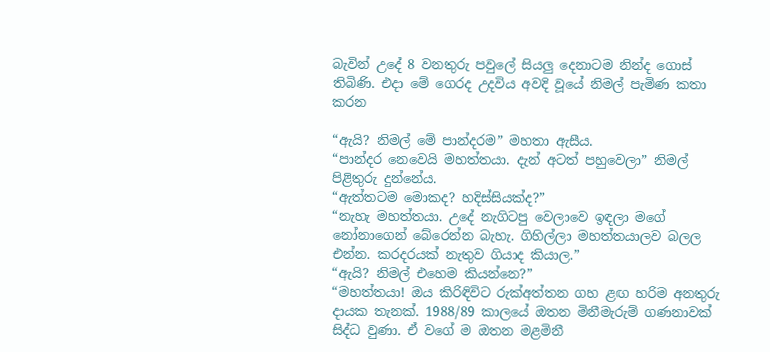බැවින් උදේ 8 වනතුරු පවුලේ සියලු දෙනාටම නින්ද ගොස් තිබිණි. එදා මේ ගෙරද උදවිය අවදි වූයේ නිමල් පැමිණ කතා කරන

“ඇයි? නිමල් මේ පාන්දරම” මහතා ඇසීය.
“පාන්දර නෙවෙයි මහත්තයා. දැන් අටත් පහුවෙලා” නිමල් පිළිතුරු දුන්නේය.
“ඇත්තටම මොකද? හදිස්සියක්ද?”
“නැහැ මහත්තයා. උදේ නැගිටපු වෙලාවෙ ඉඳලා මගේ නෝනාගෙන් බේරෙන්න බැහැ. ගිහිල්ලා මහත්තයාලව බලල එන්න. කරදරයක් නැතුව ගියාද කියාල.”
“ඇයි? නිමල් එහෙම කියන්නෙ?”
“මහත්තයා! ඔය කිරිඳිවිට රුක්අත්තන ගහ ළඟ හරිම අනතුරු දායක තැනක්. 1988/89 කාලයේ ඔතන මිනීමැරුම් ගණනාවක් සිද්ධ වුණා. ඒ වගේ ම ඔතන මළමිනී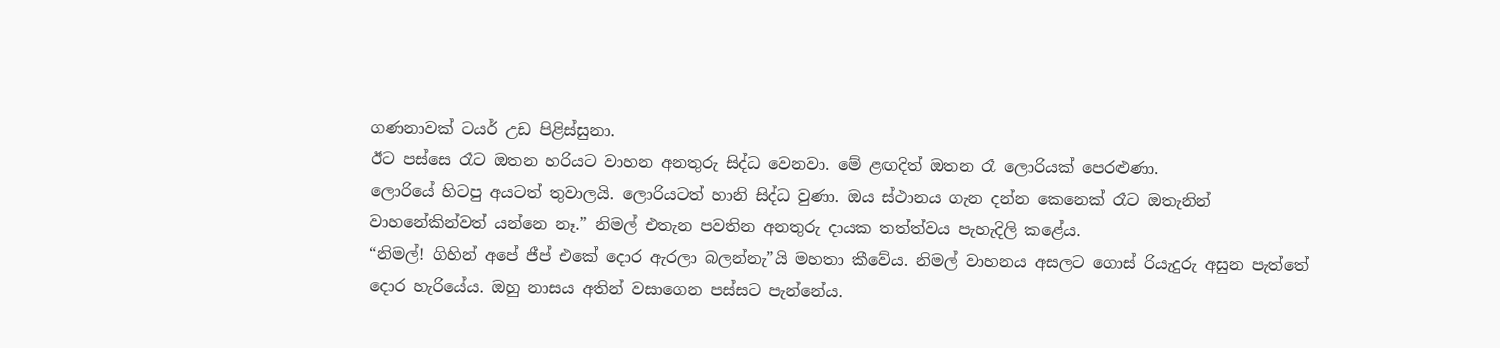ගණනාවක් ටයර් උඩ පිළිස්සුනා.
ඊට පස්සෙ රෑට ඔතන හරියට වාහන අනතුරු සිද්ධ වෙනවා. මේ ළඟදිත් ඔතන රෑ ලොරියක් පෙරළුණා.
ලොරියේ හිටපු අයටත් තුවාලයි. ලොරියටත් හානි සිද්ධ වුණා. ඔය ස්ථානය ගැන දන්න කෙනෙක් රෑට ඔතැනින් වාහනේකින්වත් යන්නෙ නෑ.” නිමල් එතැන පවතින අනතුරු දායක තත්ත්වය පැහැදිලි කළේය.
“නිමල්! ගිහින් අපේ ජීප් එකේ දොර ඇරලා බලන්නැ”යි මහතා කීවේය. නිමල් වාහනය අසලට ගොස් රියැදුරු අසුන පැත්තේ දොර හැරියේය. ඔහු නාසය අතින් වසාගෙන පස්සට පැන්නේය.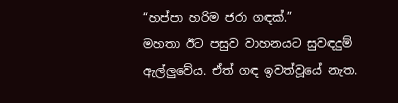“හප්පා හරිම ජරා ගඳක්.”
මහතා ඊට පසුව වාහනයට සුවඳදුම් ඇල්ලුවේය. ඒත් ගඳ ඉවත්වූයේ නැත.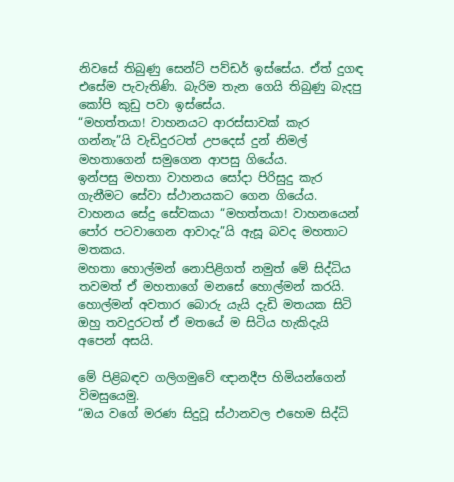නිවසේ තිබුණු සෙන්ට් පව්ඩර් ඉස්සේය. ඒත් දුගඳ එසේම පැවැතිණි. බැරිම තැන ගෙයි තිබුණු බැදපු කෝපි කුඩු පවා ඉස්සේය.
“මහත්තයා! වාහනයට ආරස්සාවක් කැර ගන්නැ”යි වැඩිදුරටත් උපදෙස් දුන් නිමල් මහතාගෙන් සමුගෙන ආපසු ගියේය.
ඉන්පසු මහතා වාහනය සෝදා පිරිසුදු කැර ගැනීමට සේවා ස්ථානයකට ගෙන ගියේය. වාහනය සේදු සේවකයා “මහත්තයා! වාහනයෙන් පෝර පටවාගෙන ආවාදැ”යි ඇසූ බවද මහතාට මතකය.
මහතා හොල්මන් නොපිළිගත් නමුත් මේ සිද්ධිය තවමත් ඒ මහතාගේ මනසේ හොල්මන් කරයි. හොල්මන් අවතාර බොරු යැයි දැඩි මතයක සිටි ඔහු තවදුරටත් ඒ මතයේ ම සිටිය හැකිදැයි අපෙන් අසයි.

මේ පිළිබඳව ගලිගමුවේ ඥානදීප හිමියන්ගෙන් විමසුයෙමු.
“ඔය වගේ මරණ සිදුවූ ස්ථානවල එහෙම සිද්ධි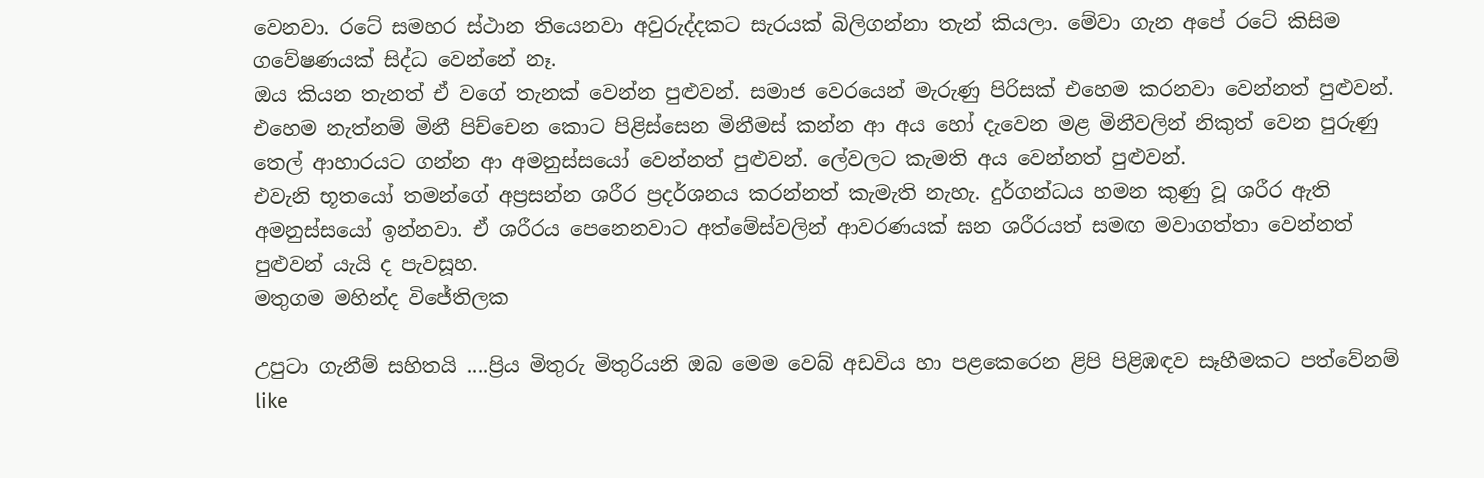වෙනවා. රටේ සමහර ස්ථාන තියෙනවා අවුරුද්දකට සැරයක් බිලිගන්නා තැන් කියලා. මේවා ගැන අපේ රටේ කිසිම ගවේෂණයක් සිද්ධ වෙන්නේ නෑ.
ඔය කියන තැනත් ඒ වගේ තැනක් වෙන්න පුළුවන්. සමාජ වෙරයෙන් මැරුණු පිරිසක් එහෙම කරනවා වෙන්නත් පුළුවන්. එහෙම නැත්නම් මිනී පිච්චෙන කොට පිළිස්සෙන මිනීමස් කන්න ආ අය හෝ දැවෙන මළ මිනීවලින් නිකුත් වෙන පුරුණු තෙල් ආහාරයට ගන්න ආ අමනුස්සයෝ වෙන්නත් පුළුවන්. ලේවලට කැමති අය වෙන්නත් පුළුවන්.
එවැනි භූතයෝ තමන්ගේ අප්‍රසන්න ශරීර ප්‍රදර්ශනය කරන්නත් කැමැති නැහැ. දුර්ගන්ධය හමන කුණු වූ ශරීර ඇති අමනුස්සයෝ ඉන්නවා. ඒ ශරීරය පෙනෙනවාට අත්මේස්වලින් ආවරණයක් ඝන ශරීරයත් සමඟ මවාගත්තා වෙන්නත් පුළුවන් යැයි ද පැවසූහ.
මතුගම මහින්ද විජේතිලක

උපුටා ගැනීම් සහිතයි ....ප්‍රිය මිතුරු මිතුරියනි ඔබ මෙම වෙබ් අඩවිය හා පළකෙරෙන ළිපි පිළිඹඳව සෑහීමකට පත්වේනම්  like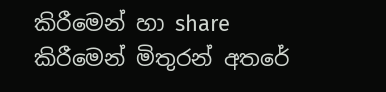කිරීමෙන් හා share කිරීමෙන් මිතුරන් අතරේ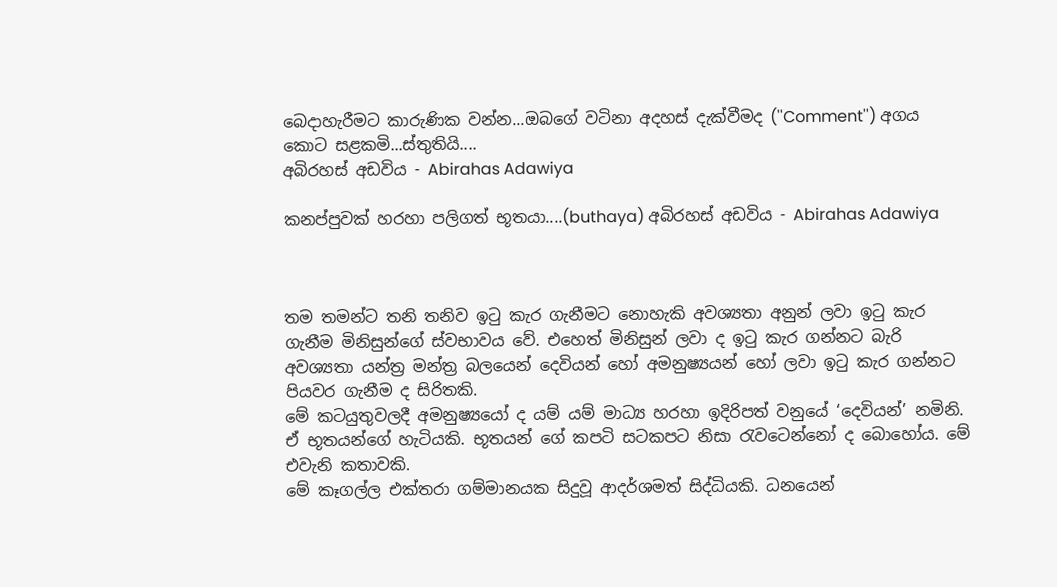බෙදාහැරීමට කාරුණික වන්න...ඔබගේ වටිනා අදහස් දැක්වීමද (''Comment'') අගය කොට සළකමි...ස්තුතියි....
අබිරහස් අඩවිය - Abirahas Adawiya

කනප්පුවක් හරහා පලිගත් භූතයා....(buthaya) අබිරහස් අඩවිය - Abirahas Adawiya



තම තමන්ට තනි තනිව ඉටු කැර ගැනීමට නොහැකි අවශ්‍යතා අනුන් ලවා ඉටු කැර ගැනීම මිනිසුන්ගේ ස්වභාවය වේ. එහෙත් මිනිසුන් ලවා ද ඉටු කැර ගන්නට බැරි අවශ්‍යතා යන්ත්‍ර මන්ත්‍ර බලයෙන් දෙවියන් හෝ අමනුෂ්‍යයන් හෝ ලවා ඉටු කැර ගන්නට පියවර ගැනීම ද සිරිතකි.
මේ කටයුතුවලදී අමනුෂ්‍යයෝ ද යම් යම් මාධ්‍ය හරහා ඉදිරිපත් වනුයේ ‘දෙවියන්’ නමිනි. ඒ භූතයන්ගේ හැටියකි. භූතයන් ගේ කපටි සටකපට නිසා රැවටෙන්නෝ ද බොහෝය. මේ එවැනි කතාවකි.
මේ කෑගල්ල එක්තරා ගම්මානයක සිදුවූ ආදර්ශමත් සිද්ධියකි. ධනයෙන්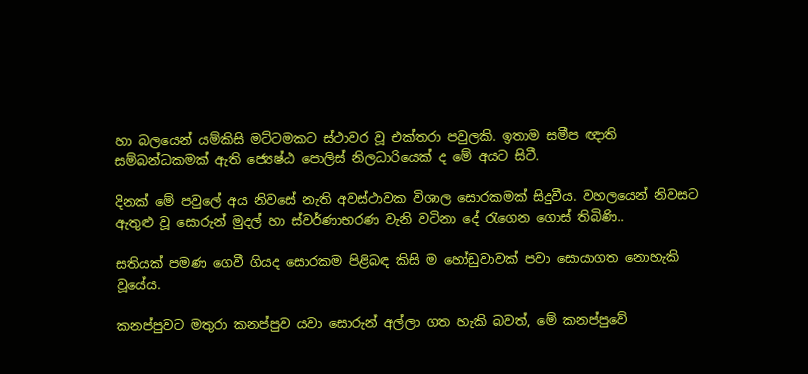හා බලයෙන් යම්කිසි මට්ටමකට ස්ථාවර වූ එක්තරා පවුලකි. ඉතාම සමීප ඥාති සම්බන්ධකමක් ඇති ජ්‍යෙෂ්ඨ පොලිස් නිලධාරියෙක් ද මේ අයට සිටී.

දිනක් මේ පවුලේ අය නිවසේ නැති අවස්ථාවක විශාල සොරකමක් සිදුවීය. වහලයෙන් නිවසට ඇතුළු වූ සොරුන් මුදල් හා ස්වර්ණාභරණ වැනි වටිනා දේ රැගෙන ගොස් තිබිණි..

සතියක් පමණ ගෙවී ගියද සොරකම පිළිබඳ කිසි ම හෝඩුවාවක් පවා සොයාගත නොහැකි වූයේය.

කනප්පුවට මතුරා කනප්පුව යවා සොරුන් අල්ලා ගත හැකි බවත්, මේ කනප්පුවේ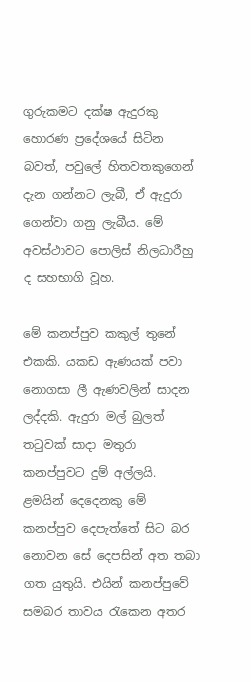ගුරුකමට දක්ෂ ඇදුරකු හොරණ ප්‍රදේශයේ සිටින බවත්, පවුලේ හිතවතකුගෙන් දැන ගන්නට ලැබී, ඒ ඇදුරා ගෙන්වා ගනු ලැබීය. මේ අවස්ථාවට පොලිස් නිලධාරීහු ද සහභාගි වූහ.

මේ කනප්පුව කකුල් තුනේ එකකි. යකඩ ඇණයක් පවා නොගසා ලී ඇණවලින් සාදන ලද්දකි. ඇදුරා මල් බුලත් තටුවක් සාදා මතුරා කනප්පුවට දුම් අල්ලයි.
ළමයින් දෙදෙනකු මේ කනප්පුව දෙපැත්තේ සිට බර නොවන සේ දෙපසින් අත තබා ගත යුතුයි. එයින් කනප්පුවේ සමබර තාවය රැකෙන අතර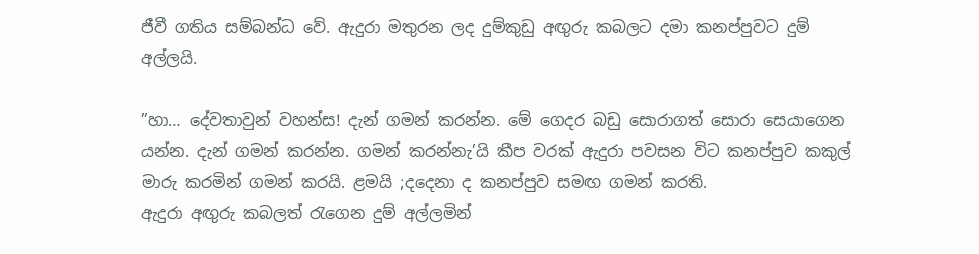ජීවී ගතිය සම්බන්ධ වේ. ඇදුරා මතුරන ලද දුම්කුඩු අඟුරු කබලට දමා කනප්පුවට දුම් අල්ලයි.

”හා… දේවතාවුන් වහන්ස! දැන් ගමන් කරන්න. මේ ගෙදර බඩු සොරාගත් සොරා සෙයාගෙන යන්න. දැන් ගමන් කරන්න. ගමන් කරන්නැ’යි කීප වරක් ඇදුරා පවසන විට කනප්පුව කකුල් මාරු කරමින් ගමන් කරයි. ළමයි ;දදෙනා ද කනප්පුව සමඟ ගමන් කරති.
ඇදුරා අඟුරු කබලත් රැගෙන දුම් අල්ලමින්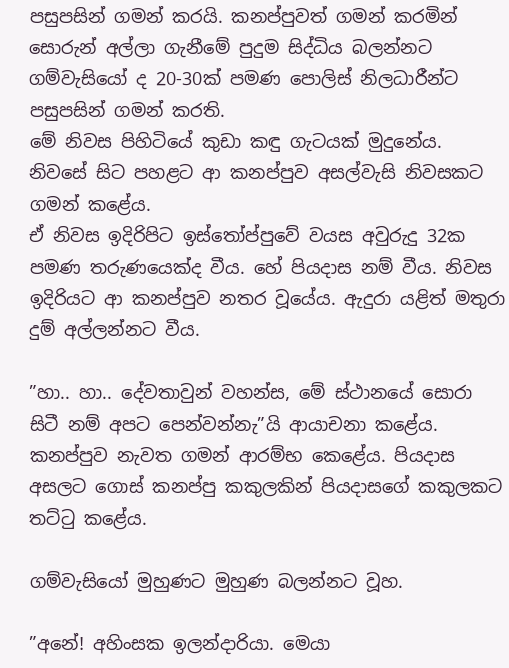පසුපසින් ගමන් කරයි. කනප්පුවත් ගමන් කරමින් සොරුන් අල්ලා ගැනීමේ පුදුම සිද්ධිය බලන්නට ගම්වැසියෝ ද 20-30ක් පමණ පොලිස් නිලධාරීන්ට පසුපසින් ගමන් කරති.
මේ නිවස පිහිටියේ කුඩා කඳු ගැටයක් මුදුනේය. නිවසේ සිට පහළට ආ කනප්පුව අසල්වැසි නිවසකට ගමන් කළේය.
ඒ නිවස ඉදිරිපිට ඉස්තෝප්පුවේ වයස අවුරුදු 32ක පමණ තරුණයෙක්ද වීය. හේ පියදාස නම් වීය. නිවස ඉදිරියට ආ කනප්පුව නතර වූයේය. ඇදුරා යළිත් මතුරා දුම් අල්ලන්නට වීය.

”හා.. හා.. දේවතාවුන් වහන්ස, මේ ස්ථානයේ සොරා සිටී නම් අපට පෙන්වන්නැ”යි ආයාචනා කළේය. කනප්පුව නැවත ගමන් ආරම්භ කෙළේය. පියදාස අසලට ගොස් කනප්පු කකුලකින් පියදාසගේ කකුලකට තට්ටු කළේය.

ගම්වැසියෝ මුහුණට මුහුණ බලන්නට වූහ.

”අනේ! අහිංසක ඉලන්දාරියා. මෙයා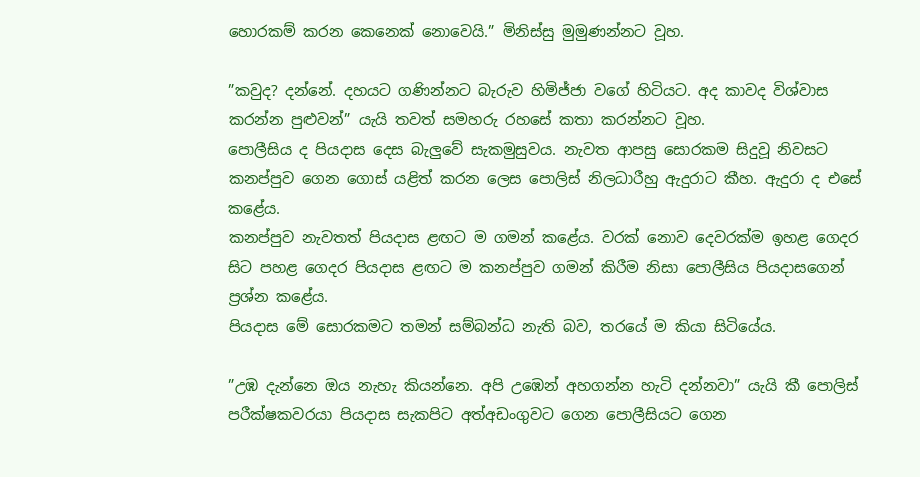හොරකම් කරන කෙනෙක් නොවෙයි.” මිනිස්සු මුමුණන්නට වූහ.

”කවුද? දන්නේ. දහයට ගණින්නට බැරුව හිමිජ්ජා වගේ හිටියට. අද කාවද විශ්වාස කරන්න පුළුවන්” යැයි තවත් සමහරු රහසේ කතා කරන්නට වූහ.
පොලීසිය ද පියදාස දෙස බැලුවේ සැකමුසුවය. නැවත ආපසු සොරකම සිදුවූ නිවසට කනප්පුව ගෙන ගොස් යළිත් කරන ලෙස පොලිස් නිලධාරීහු ඇදුරාට කීහ. ඇදුරා ද එසේ කළේය.
කනප්පුව නැවතත් පියදාස ළඟට ම ගමන් කළේය. වරක් නොව දෙවරක්ම ඉහළ ගෙදර සිට පහළ ගෙදර පියදාස ළඟට ම කනප්පුව ගමන් කිරීම නිසා පොලීසිය පියදාසගෙන් ප්‍රශ්න කළේය.
පියදාස මේ සොරකමට තමන් සම්බන්ධ නැති බව, තරයේ ම කියා සිටියේය.

”උඹ දැන්නෙ ඔය නැහැ කියන්නෙ. අපි උඹෙන් අහගන්න හැටි දන්නවා” යැයි කී පොලිස් පරීක්ෂකවරයා පියදාස සැකපිට අත්අඩංගුවට ගෙන පොලීසියට ගෙන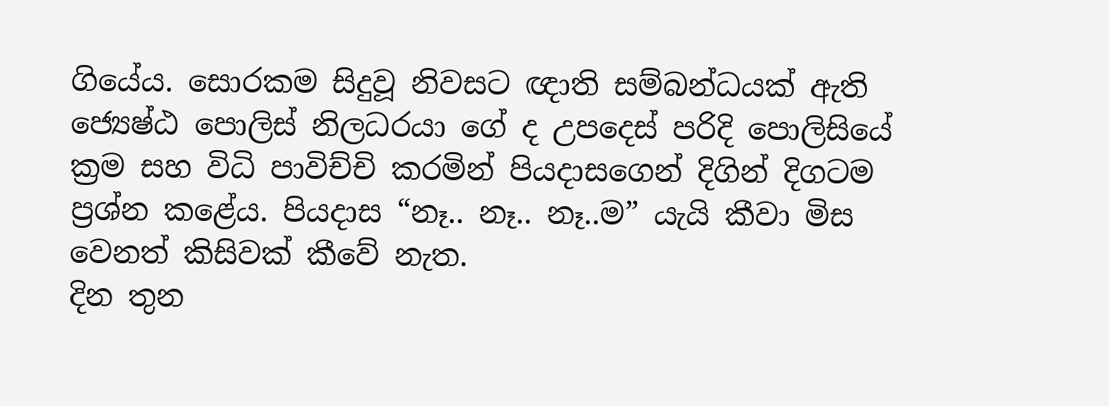ගියේය. සොරකම සිදුවූ නිවසට ඥාති සම්බන්ධයක් ඇති ජ්‍යෙෂ්ඨ පොලිස් නිලධරයා ගේ ද උපදෙස් පරිදි පොලිසියේ ක්‍රම සහ විධි පාවිච්චි කරමින් පියදාසගෙන් දිගින් දිගටම ප්‍රශ්න කළේය. පියදාස “නෑ.. නෑ.. නෑ..ම” යැයි කීවා මිස වෙනත් කිසිවක් කීවේ නැත.
දින තුන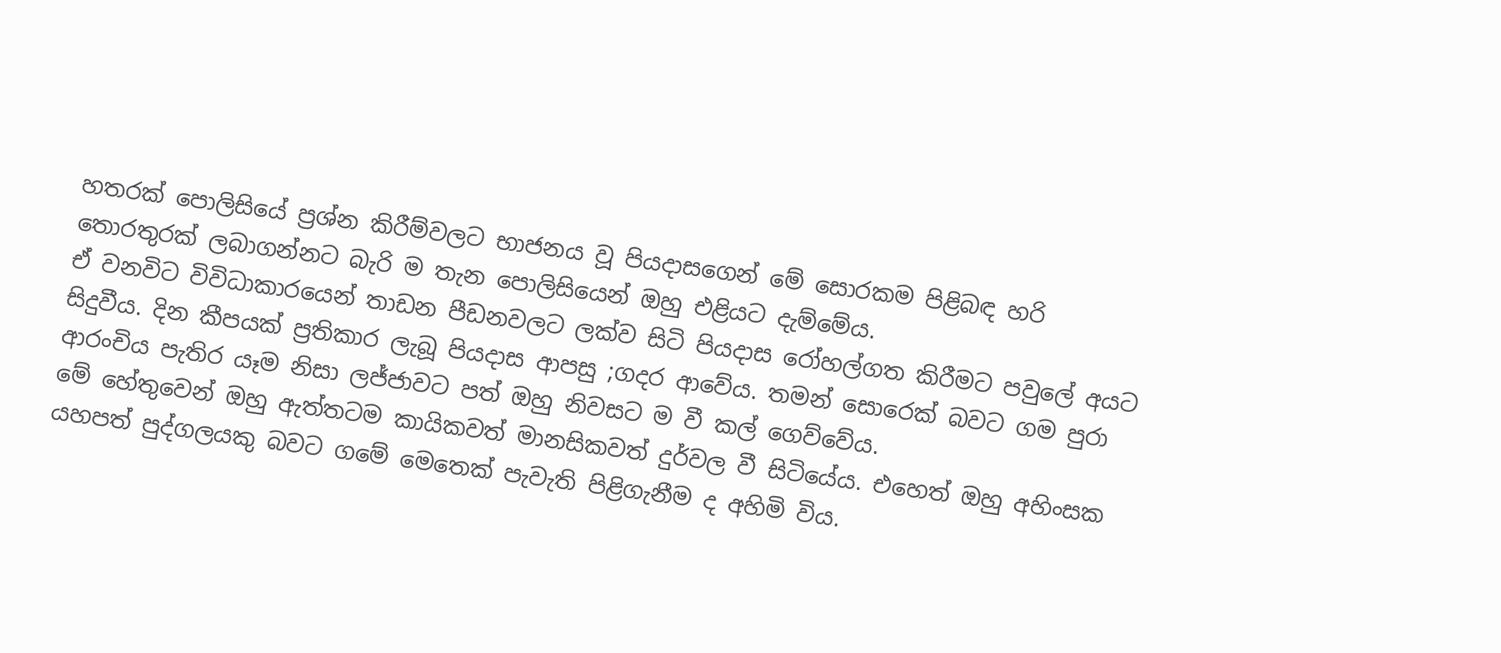හතරක් පොලිසියේ ප්‍රශ්න කිරීම්වලට භාජනය වූ පියදාසගෙන් මේ සොරකම පිළිබඳ හරි තොරතුරක් ලබාගන්නට බැරි ම තැන පොලිසියෙන් ඔහු එළියට දැම්මේය.
ඒ වනවිට විවිධාකාරයෙන් තාඩන පීඩනවලට ලක්ව සිටි පියදාස රෝහල්ගත කිරීමට පවුලේ අයට සිදුවීය. දින කීපයක් ප්‍රතිකාර ලැබූ පියදාස ආපසු ;ගදර ආවේය. තමන් සොරෙක් බවට ගම පුරා ආරංචිය පැතිර යෑම නිසා ලජ්ජාවට පත් ඔහු නිවසට ම වී කල් ගෙව්වේය.
මේ හේතුවෙන් ඔහු ඇත්තටම කායිකවත් මානසිකවත් දුර්වල වී සිටියේය. එහෙත් ඔහු අහිංසක යහපත් පුද්ගලයකු බවට ගමේ මෙතෙක් පැවැති පිළිගැනීම ද අහිමි විය.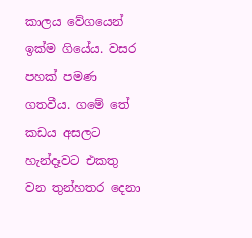කාලය වේගයෙන් ඉක්ම ගියේය. වසර පහක් පමණ ගතවීය. ගමේ තේ කඩය අසලට හැන්දෑවට එකතු වන තුන්හතර දෙනා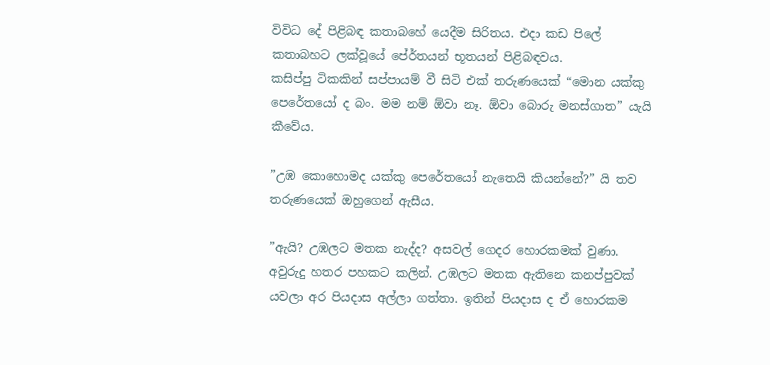විවිධ දේ පිළිබඳ කතාබහේ යෙදීම සිරිතය. එදා කඩ පිලේ කතාබහට ලක්වූයේ පේ‍ර්තයන් භූතයන් පිළිබඳවය.
කසිප්පු ටිකකින් සප්පායම් වී සිටි එක් තරුණයෙක් “මොන යක්කු පෙරේතයෝ ද බං. මම නම් ඕවා නෑ. ඕවා බොරු මනස්ගාත” යැයි කීවේය.

”උඹ කොහොමද යක්කු පෙරේතයෝ නැතෙයි කියන්නේ?” යි තව තරුණයෙක් ඔහුගෙන් ඇසීය.

”ඇයි? උඹලට මතක නැද්ද? අසවල් ගෙදර හොරකමක් වුණා. අවුරුදු හතර පහකට කලින්. උඹලට මතක ඇතිනෙ කනප්පුවක් යවලා අර පියදාස අල්ලා ගත්තා. ඉතින් පියදාස ද ඒ හොරකම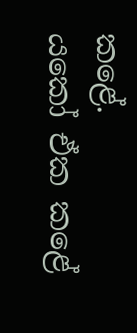කළේ.
යකෝ ඒක කළේ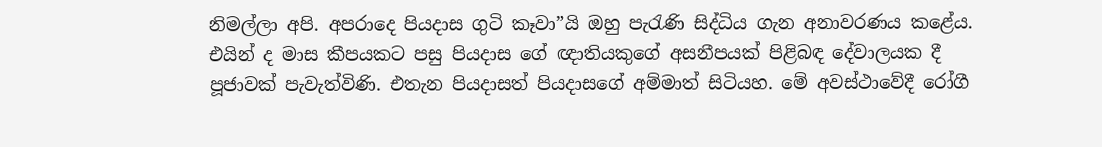නිමල්ලා අපි. අපරාදෙ පියදාස ගුටි කෑවා”යි ඔහු පැරැණි සිද්ධිය ගැන අනාවරණය කළේය.
එයින් ද මාස කීපයකට පසු පියදාස ගේ ඥාතියකුගේ අසනීපයක් පිළිබඳ දේවාලයක දී පූජාවක් පැවැත්විණි. එතැන පියදාසත් පියදාසගේ අම්මාත් සිටියහ. මේ අවස්ථාවේදී රෝගී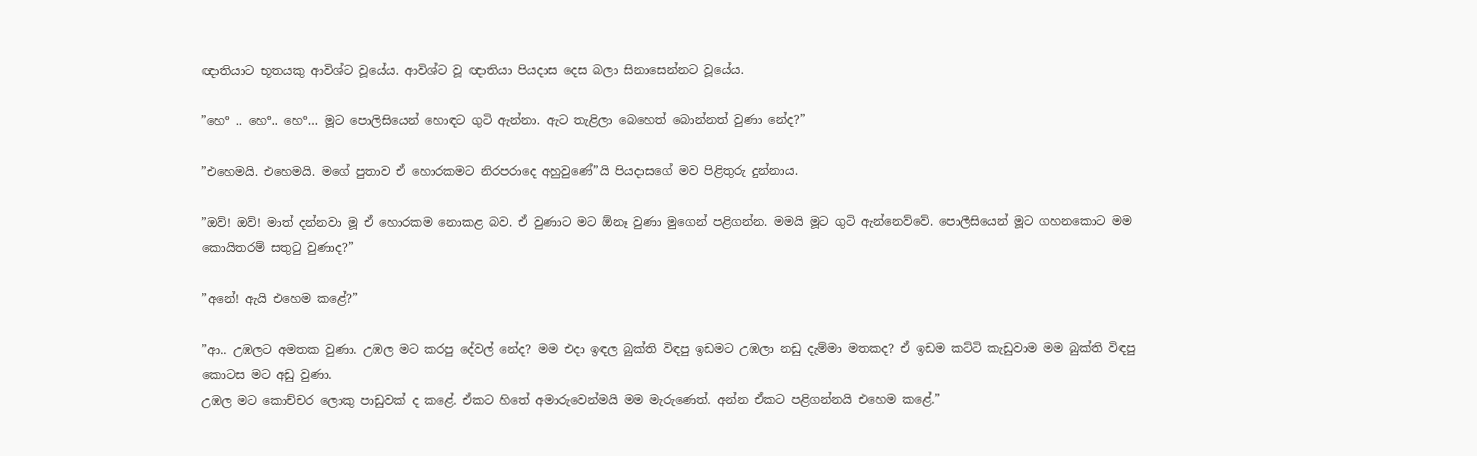ඥාතියාට භූතයකු ආවිශ්ට වූයේය. ආවිශ්ට වූ ඥාතියා පියදාස දෙස බලා සිනාසෙන්නට වූයේය.

”හෙº .. හෙº.. හෙº… මූට පොලිසියෙන් හොඳට ගුටි ඇන්නා. ඇට තැළිලා බෙහෙත් බොන්නත් වුණා නේද?”

”එහෙමයි. එහෙමයි. මගේ පුතාව ඒ හොරකමට නිරපරාදෙ අහුවුණේ”යි පියදාසගේ මව පිළිතුරු දුන්නාය.

”ඔව්! ඔව්! මාත් දන්නවා මූ ඒ හොරකම නොකළ බව. ඒ වුණාට මට ඕනෑ වුණා මුගෙන් පළිගන්න. මමයි මූට ගුටි ඇන්නෙව්වේ. පොලීසියෙන් මූට ගහනකොට මම කොයිතරම් සතුටු වුණාද?”

”අනේ! ඇයි එහෙම කළේ?”

”ආ.. උඹලට අමතක වුණා. උඹල මට කරපු දේවල් නේද? මම එදා ඉඳල බුක්ති විඳපු ඉඩමට උඹලා නඩු දැම්මා මතකද? ඒ ඉඩම කට්ටි කැඩුවාම මම බුක්ති විඳපු කොටස මට අඩු වුණා.
උඹල මට කොච්චර ලොකු පාඩුවක් ද කළේ. ඒකට හිතේ අමාරුවෙන්මයි මම මැරුණෙත්. අන්න ඒකට පළිගන්නයි එහෙම කළේ.”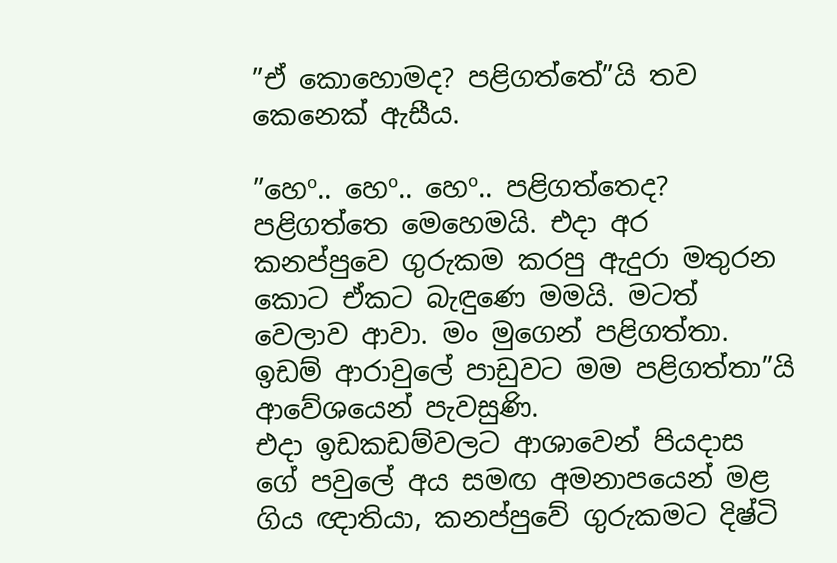”ඒ කොහොමද? පළිගත්තේ”යි තව කෙනෙක් ඇසීය.

”හෙº.. හෙº.. හෙº.. පළිගත්තෙද? පළිගත්තෙ මෙහෙමයි. එදා අර කනප්පුවෙ ගුරුකම කරපු ඇදුරා මතුරන කොට ඒකට බැඳුණෙ මමයි. මටත් වෙලාව ආවා. මං මුගෙන් පළිගත්තා. ඉඩම් ආරාවුලේ පාඩුවට මම පළිගත්තා”යි ආවේශයෙන් පැවසුණි.
එදා ඉඩකඩම්වලට ආශාවෙන් පියදාස ගේ පවුලේ අය සමඟ අමනාපයෙන් මළ ගිය ඥාතියා, කනප්පුවේ ගුරුකමට දිෂ්ටි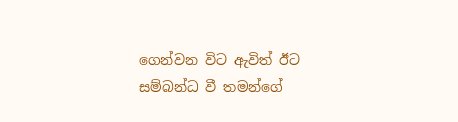ගෙන්වන විට ඇවිත් ඊට සම්බන්ධ වී තමන්ගේ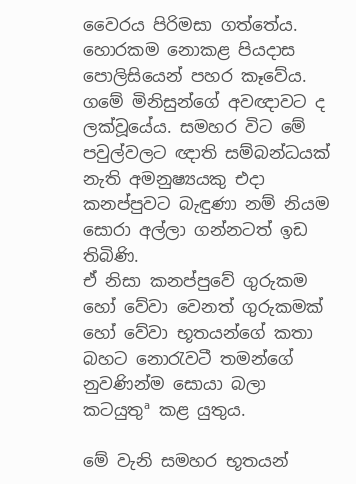වෛරය පිරිමසා ගත්තේය.
හොරකම නොකළ පියදාස පොලිසියෙන් පහර කෑවේය. ගමේ මිනිසුන්ගේ අවඥාවට ද ලක්වූයේය. සමහර විට මේ පවුල්වලට ඥාති සම්බන්ධයක් නැති අමනුෂ්‍යයකු එදා කනප්පුවට බැඳුණා නම් නියම සොරා අල්ලා ගන්නටත් ඉඩ තිබිණි.
ඒ නිසා කනප්පුවේ ගුරුකම හෝ වේවා වෙනත් ගුරුකමක් හෝ වේවා භූතයන්ගේ කතා බහට නොරැවටී තමන්ගේ නුවණින්ම සොයා බලා කටයුතුª කළ යුතුය.

මේ වැනි සමහර භූතයන්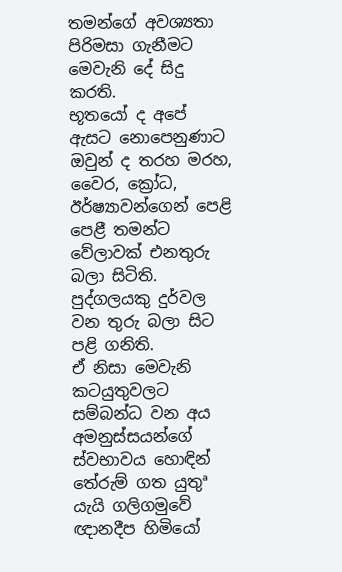තමන්ගේ අවශ්‍යතා පිරිමසා ගැනීමට මෙවැනි දේ සිදු කරති.
භූතයෝ ද අපේ ඇසට නොපෙනුණාට ඔවුන් ද තරහ මරහ, වෛර, ක්‍රෝධ, ඊර්ෂ්‍යාවන්ගෙන් පෙළි පෙළී තමන්ට වේලාවක් එනතුරු බලා සිටිති. පුද්ගලයකු දුර්වල වන තුරු බලා සිට පළි ගනිති.
ඒ නිසා මෙවැනි කටයුතුවලට සම්බන්ධ වන අය අමනුස්සයන්ගේ ස්වභාවය හොඳින් තේරුම් ගත යුතුª යැයි ගලිගමුවේ ඥානදීප හිමියෝ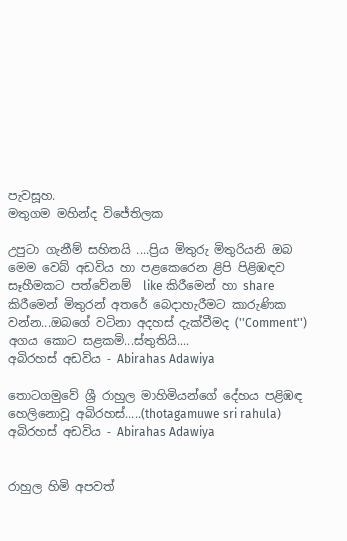පැවසූහ.
මතුගම මහින්ද විජේතිලක

උපුටා ගැනීම් සහිතයි ....ප්‍රිය මිතුරු මිතුරියනි ඔබ මෙම වෙබ් අඩවිය හා පළකෙරෙන ළිපි පිළිඹඳව සෑහීමකට පත්වේනම්  like කිරීමෙන් හා share කිරීමෙන් මිතුරන් අතරේ බෙදාහැරීමට කාරුණික වන්න...ඔබගේ වටිනා අදහස් දැක්වීමද (''Comment'') අගය කොට සළකමි...ස්තුතියි....
අබිරහස් අඩවිය - Abirahas Adawiya

තොටගමුවේ ශ්‍රී රාහුල මාහිමියන්ගේ දේහය පළිඹඳ හෙලිනොවූ අබිරහස්.....(thotagamuwe sri rahula) අබිරහස් අඩවිය - Abirahas Adawiya


රාහුල හිමි අපවත්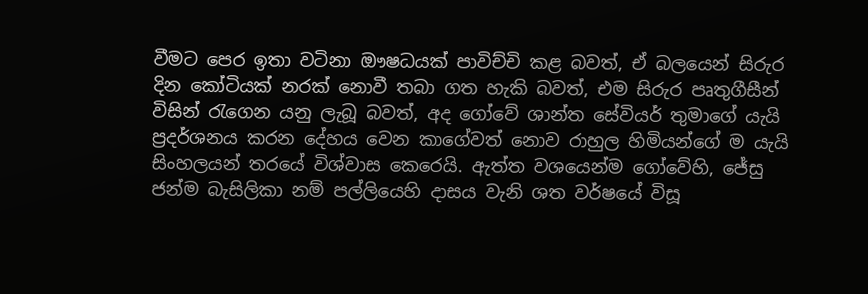වීමට පෙර ඉතා වටිනා ඖෂධයක් පාවිච්චි කළ බවත්, ඒ බලයෙන් සිරුර දින කෝටියක් නරක් නොවී තබා ගත හැකි බවත්, එම සිරුර පෘතුගීසීන් විසින් රැගෙන යනු ලැබූ බවත්, අද ගෝවේ ශාන්ත සේවියර් තුමාගේ යැයි ප්‍රදර්ශනය කරන දේහය වෙන කාගේවත් නොව රාහුල හිමියන්ගේ ම යැයි සිංහලයන් තරයේ විශ්වාස කෙරෙයි. ඇත්ත වශයෙන්ම ගෝවේහි, ජේසු ජන්ම බැසිලිකා නම් පල්ලියෙහි දාසය වැනි ශත වර්ෂයේ විසූ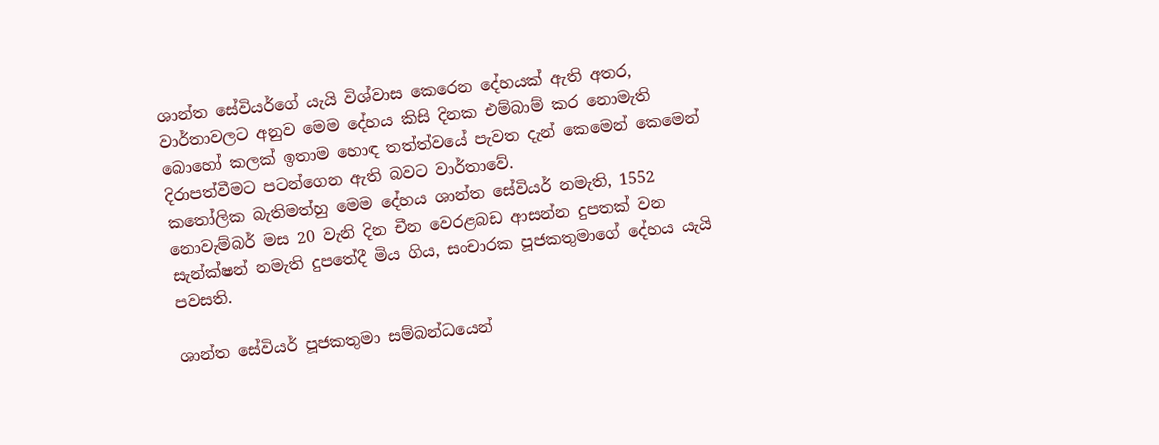ශාන්ත සේවියර්ගේ යැයි විශ්වාස කෙරෙන දේහයක් ඇති අතර, වාර්තාවලට අනුව මෙම දේහය කිසි දිනක එම්බාම් කර නොමැති බොහෝ කලක් ඉතාම හොඳ තත්ත්වයේ පැවත දැන් කෙමෙන් කෙමෙන් දිරාපත්වීමට පටන්ගෙන ඇති බවට වාර්තාවේ.
කතෝලික බැතිමත්හු මෙම දේහය ශාන්ත සේවියර් නමැති, 1552 නොවැම්බර් මස 20 වැනි දින චීන වෙරළබඩ ආසන්න දුපතක් වන සැන්ක්ෂන් නමැති දුපතේදී මිය ගිය, සංචාරක පූජකතුමාගේ දේහය යැයි පවසති.

ශාන්ත සේවියර් පූජකතුමා සම්බන්ධයෙන්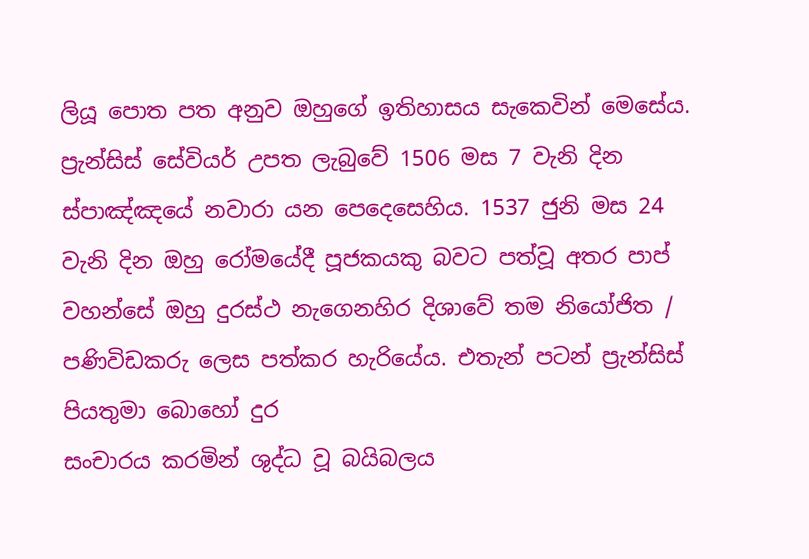ලියූ පොත පත අනුව ඔහුගේ ඉතිහාසය සැකෙවින් මෙසේය. ප්‍රැන්සිස් සේවියර් උපත ලැබුවේ 1506 මස 7 වැනි දින ස්පාඤ්ඤයේ නවාරා යන පෙදෙසෙහිය. 1537 ජුනි මස 24 වැනි දින ඔහු රෝමයේදී පූජකයකු බවට පත්වූ අතර පාප් වහන්සේ ඔහු දුරස්ථ නැගෙනහිර දිශාවේ තම නියෝජිත / පණිවිඩකරු ලෙස පත්කර හැරියේය. එතැන් පටන් ප්‍රැන්සිස් පියතුමා බොහෝ දුර
සංචාරය කරමින් ශුද්ධ වූ බයිබලය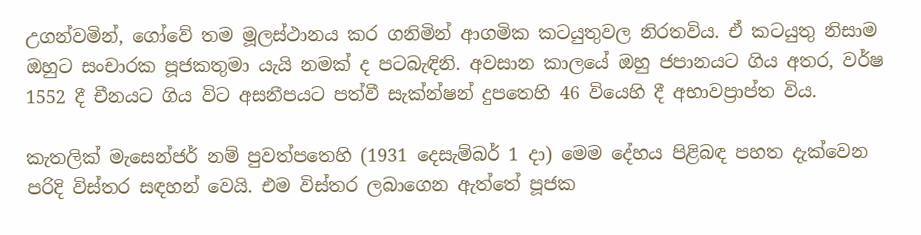උගන්වමින්, ගෝවේ තම මූලස්ථානය කර ගනිමින් ආගමික කටයුතුවල නිරතවිය. ඒ කටයුතු නිසාම ඔහුට සංචාරක පූජකතුමා යැයි නමක් ද පටබැඳිනි. අවසාන කාලයේ ඔහු ජපානයට ගිය අතර, වර්ෂ 1552 දී චීනයට ගිය විට අසනීපයට පත්වී සැක්න්ෂන් දුපතෙහි 46 වියෙහි දී අභාවප්‍රාප්ත විය.

කැතලික් මැසෙන්ජර් නම් පුවත්පතෙහි (1931 දෙසැම්බර් 1 දා) මෙම දේහය පිළිබඳ පහත දැක්වෙන පරිදි විස්තර සඳහන් වෙයි. එම විස්තර ලබාගෙන ඇත්තේ පූජක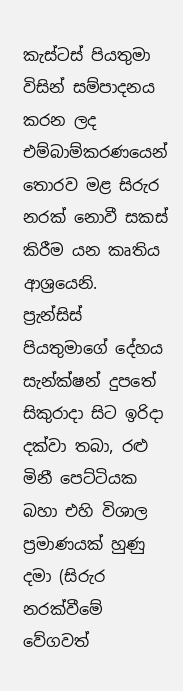කැස්ටස් පියතුමා විසින් සම්පාදනය කරන ලද එම්බාම්කරණයෙන් තොරව මළ සිරුර නරක් නොවී සකස් කිරීම යන කෘතිය ආශ්‍රයෙනි.
ප්‍රැන්සිස් පියතුමාගේ දේහය සැන්ක්ෂන් දුපතේ සිකුරාදා සිට ඉරිදා දක්වා තබා, රළු මිනී පෙට්ටියක බහා එහි විශාල ප්‍රමාණයක් හුණු දමා (සිරුර නරක්වීමේ වේගවත්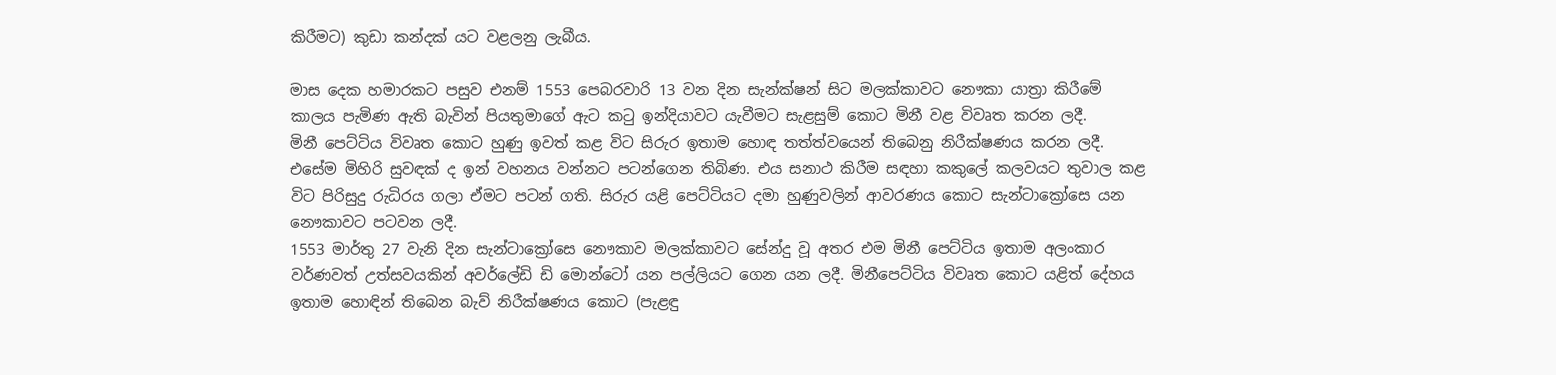කිරීමට) කුඩා කන්දක් යට වළලනු ලැබීය.

මාස දෙක හමාරකට පසුව එනම් 1553 පෙබරවාරි 13 වන දින සැන්ක්ෂන් සිට මලක්කාවට නෞකා යාත්‍රා කිරීමේ කාලය පැමිණ ඇති බැවින් පියතුමාගේ ඇට කටු ඉන්දියාවට යැවීමට සැළසුම් කොට මිනී වළ විවෘත කරන ලදී.
මිනී පෙට්ටිය විවෘත කොට හුණු ඉවත් කළ විට සිරුර ඉතාම හොඳ තත්ත්වයෙන් තිබෙනු නිරීක්ෂණය කරන ලදී. එසේම මිහිරි සුවඳක් ද ඉන් වහනය වන්නට පටන්ගෙන තිබිණ. එය සනාථ කිරීම සඳහා කකුලේ කලවයට තුවාල කළ විට පිරිසුදු රුධිරය ගලා ඒමට පටන් ගති. සිරුර යළි පෙට්ටියට දමා හුණුවලින් ආවරණය කොට සැන්ටාක්‍රෝසෙ යන නෞකාවට පටවන ලදී.
1553 මාර්තු 27 වැනි දින සැන්ටාක්‍රෝසෙ නෞකාව මලක්කාවට සේන්දු වූ අතර එම මිනී පෙට්ටිය ඉතාම අලංකාර වර්ණවත් උත්සවයකින් අවර්ලේඩි ඩි මොන්ටෝ යන පල්ලියට ගෙන යන ලදී. මිනීපෙට්ටිය විවෘත කොට යළිත් දේහය ඉතාම හොඳින් තිබෙන බැව් නිරීක්ෂණය කොට (පැළඳු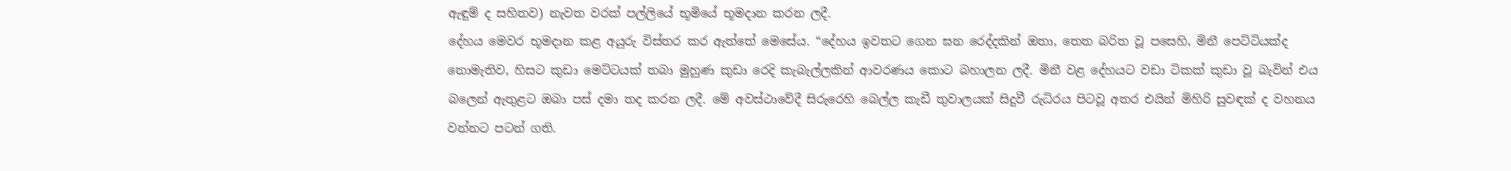ඇඳුම් ද සහිතව) නැවත වරක් පල්ලියේ භූමියේ භූමදාන කරන ලදී.
දේහය මෙවර භූමදාන කළ අයුරු විස්තර කර ඇත්තේ මෙසේය. “දේහය ඉවතට ගෙන ඝන රෙද්දකින් ඔතා, තෙත බරිත වූ පසෙහි, මිනී පෙට්ටියක්ද නොමැතිව, හිසට කුඩා මෙට්ටයක් තබා මුහුණ කුඩා රෙදි කැබැල්ලකින් ආවරණය කොට බහාලන ලදී. මිනී වළ දේහයට වඩා ටිකක් කුඩා වූ බැවින් එය බලෙන් ඇතුළට ඔබා පස් දමා තද කරන ලදී. මේ අවස්ථාවේදී සිරුරෙහි බෙල්ල කැඩී තුවාලයක් සිදුවී රුධිරය පිටවූ අතර එයින් මිහිරි සුවඳක් ද වහනය වන්නට පටන් ගති.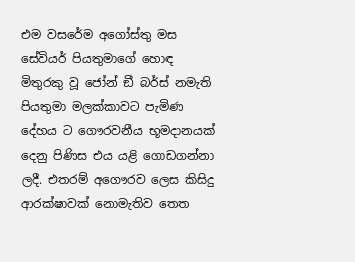එම වසරේම අගෝස්තු මස සේවියර් පියතුමාගේ හොඳ මිතුරකු වූ ජෝන් ඞී බර්ස් නමැති පියතුමා මලක්කාවට පැමිණ දේහය ට ගෞරවනීය භූමදානයක් දෙනු පිණිස එය යළි ගොඩගන්නා ලදී. එතරම් අගෞරව ලෙස කිසිදු ආරක්ෂාවක් නොමැතිව තෙත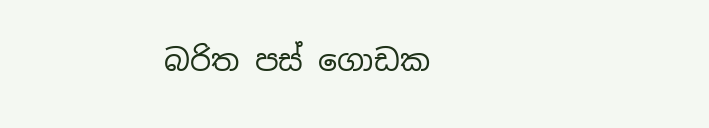බරිත පස් ගොඩක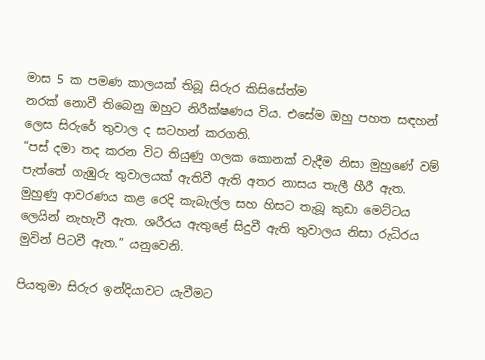මාස 5 ක පමණ කාලයක් තිබූ සිරුර කිසිසේත්ම
නරක් නොවී තිබෙනු ඔහුට නිරීක්ෂණය විය. එසේම ඔහු පහත සඳහන් ලෙස සිරුරේ තුවාල ද සටහන් කරගති.
“පස් දමා තද කරන විට තියුණු ගලක කොනක් වැදීම නිසා මුහුණේ වම් පැත්තේ ගැඹුරු තුවාලයක් ඇතිවී ඇති අතර නාසය තැලී හීරී ඇත. මුහුණු ආවරණය කළ රෙදි කැබැල්ල සහ හිසට තැබූ කුඩා මෙට්ටය ලෙයින් නැහැවී ඇත. ශරීරය ඇතුළේ සිදුවී ඇති තුවාලය නිසා රුධිරය මුවින් පිටවී ඇත.” යනුවෙනි.

පියතුමා සිරුර ඉන්දියාවට යැවීමට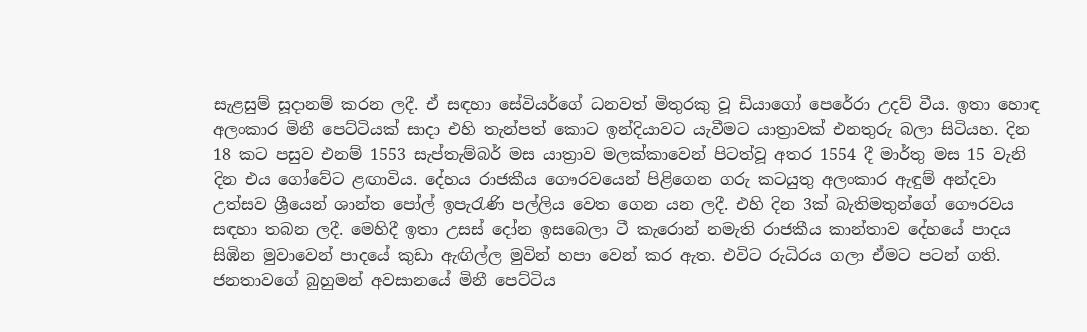සැළසුම් සූදානම් කරන ලදී. ඒ සඳහා සේවියර්ගේ ධනවත් මිතුරකු වූ ඩියාගෝ පෙරේරා උදව් වීය. ඉතා හොඳ අලංකාර මිනී පෙට්ටියක් සාදා එහි තැන්පත් කොට ඉන්දියාවට යැවීමට යාත්‍රාවක් එනතුරු බලා සිටියහ. දින 18 කට පසුව එනම් 1553 සැප්තැම්බර් මස යාත්‍රාව මලක්කාවෙන් පිටත්වූ අතර 1554 දී මාර්තු මස 15 වැනි දින එය ගෝවේට ළඟාවිය. දේහය රාජකීය ගෞරවයෙන් පිළිගෙන ගරු කටයුතු අලංකාර ඇඳුම් අන්දවා උත්සව ශ්‍රීයෙන් ශාන්ත පෝල් ඉපැරැණි පල්ලිය වෙත ගෙන යන ලදී. එහි දින 3ක් බැතිමතුන්ගේ ගෞරවය සඳහා තබන ලදී. මෙහිදී ඉතා උසස් දෝන ඉසබෙලා ටී කැරොන් නමැති රාජකීය කාන්තාව දේහයේ පාදය සිඹින මුවාවෙන් පාදයේ කුඩා ඇඟිල්ල මුවින් හපා වෙන් කර ඇත. එවිට රුධිරය ගලා ඒමට පටන් ගති. ජනතාවගේ බුහුමන් අවසානයේ මිනී පෙට්ටිය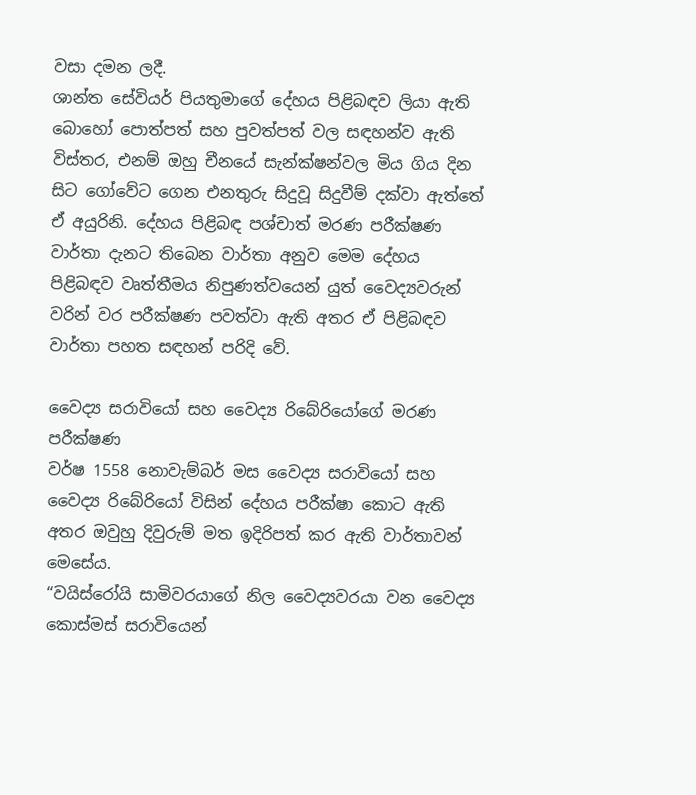වසා දමන ලදී.
ශාන්ත සේවියර් පියතුමාගේ දේහය පිළිබඳව ලියා ඇති බොහෝ පොත්පත් සහ පුවත්පත් වල සඳහන්ව ඇති විස්තර, එනම් ඔහු චීනයේ සැන්ක්ෂන්වල මිය ගිය දින සිට ගෝවේට ගෙන එනතුරු සිදුවූ සිදුවීම් දක්වා ඇත්තේ ඒ අයුරිනි. දේහය පිළිබඳ පශ්චාත් මරණ පරීක්ෂණ වාර්තා දැනට තිබෙන වාර්තා අනුව මෙම දේහය පිළිබඳව වෘත්තීමය නිපුණත්වයෙන් යුත් වෛද්‍යවරුන් වරින් වර පරීක්ෂණ පවත්වා ඇති අතර ඒ පිළිබඳව වාර්තා පහත සඳහන් පරිදි වේ.

වෛද්‍ය සරාවියෝ සහ වෛද්‍ය රිබේරියෝගේ මරණ පරීක්ෂණ
වර්ෂ 1558 නොවැම්බර් මස වෛද්‍ය සරාවියෝ සහ වෛද්‍ය රිබේරියෝ විසින් දේහය පරීක්ෂා කොට ඇති අතර ඔවුහු දිවුරුම් මත ඉදිරිපත් කර ඇති වාර්තාවන් මෙසේය.
“වයිස්රෝයි සාමිවරයාගේ නිල වෛද්‍යවරයා වන වෛද්‍ය කොස්මස් සරාවියෙන්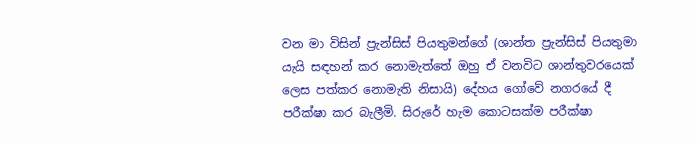වන මා විසින් ප්‍රැන්සිස් පියතුමන්ගේ (ශාන්ත ප්‍රැන්සිස් පියතුමා යැයි සඳහන් කර නොමැත්තේ ඔහු ඒ වනවිට ශාන්තුවරයෙක් ලෙස පත්කර නොමැති නිසායි) දේහය ගෝවේ නගරයේ දී පරීක්ෂා කර බැලීමි. සිරුරේ හැම කොටසක්ම පරීක්ෂා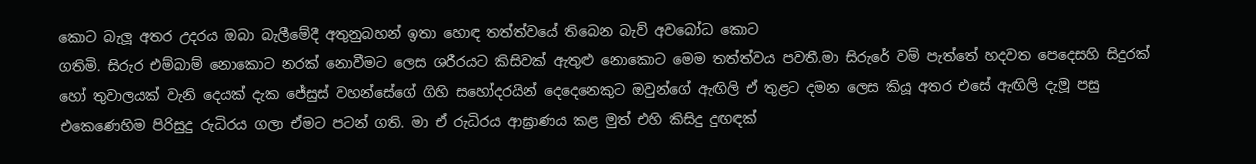කොට බැලූ අතර උදරය ඔබා බැලීමේදී අතුනුබහන් ඉතා හොඳ තත්ත්වයේ තිබෙන බැව් අවබෝධ කොට
ගතිමි. සිරුර එම්බාම් නොකොට නරක් නොවීමට ලෙස ශරීරයට කිසිවක් ඇතුළු නොකොට මෙම තත්ත්වය පවතී.මා සිරුරේ වම් පැත්තේ හදවත පෙදෙසහි සිදුරක් හෝ තුවාලයක් වැනි දෙයක් දැක ජේසුස් වහන්සේගේ ගිහි සහෝදරයින් දෙදෙනෙකුට ඔවුන්ගේ ඇඟිලි ඒ තුළට දමන ලෙස කියූ අතර එසේ ඇඟිලි දැමූ පසු එකෙණෙහිම පිරිසුදු රුධිරය ගලා ඒමට පටන් ගති. මා ඒ රුධිරය ආඝ්‍රාණය කළ මුත් එහි කිසිදු දුඟඳක්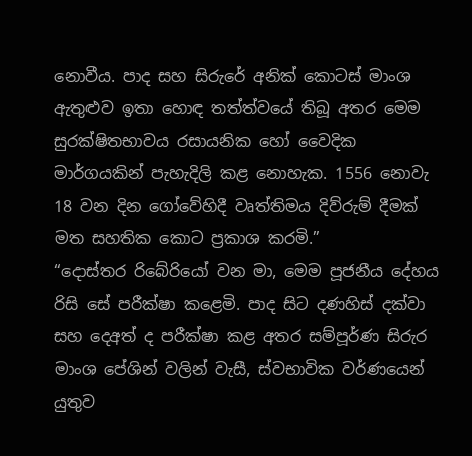නොවීය. පාද සහ සිරුරේ අනික් කොටස් මාංශ ඇතුළුව ඉතා හොඳ තත්ත්වයේ තිබූ අතර මෙම සුරක්ෂිතභාවය රසායනික හෝ වෛදික මාර්ගයකින් පැහැදිලි කළ නොහැක. 1556 නොවැ 18 වන දින ගෝවේහිදී වෘත්තිමය දිව්රුම් දීමක් මත සහතික කොට ප්‍රකාශ කරමි.”
“දොස්තර රිබේරියෝ වන මා, මෙම පූජනීය දේහය රිසි සේ පරීක්ෂා කළෙමි. පාද සිට දණහිස් දක්වා සහ දෙඅත් ද පරීක්ෂා කළ අතර සම්පූර්ණ සිරුර මාංශ පේශින් වලින් වැසී, ස්වභාවික වර්ණයෙන් යුතුව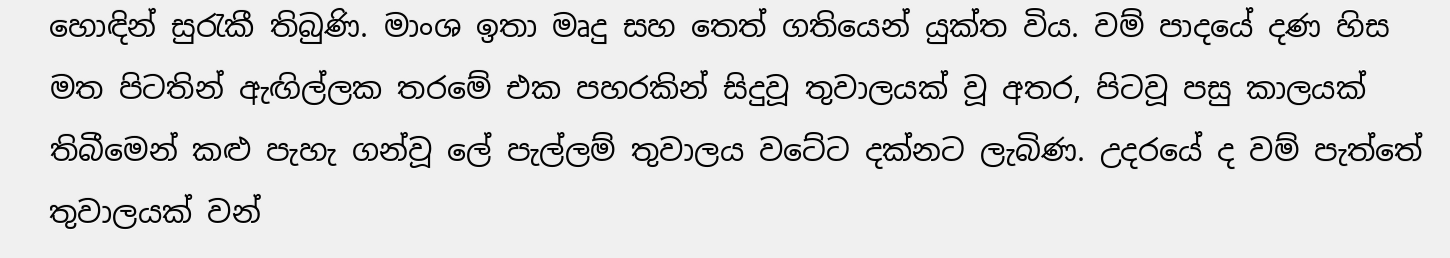හොඳින් සුරැකී තිබුණි. මාංශ ඉතා මෘදු සහ තෙත් ගතියෙන් යුක්ත විය. වම් පාදයේ දණ හිස මත පිටතින් ඇඟිල්ලක තරමේ එක පහරකින් සිදුවූ තුවාලයක් වූ අතර, පිටවූ පසු කාලයක් තිබීමෙන් කළු පැහැ ගන්වූ ලේ පැල්ලම් තුවාලය වටේට දක්නට ලැබිණ. උදරයේ ද වම් පැත්තේ තුවාලයක් වන්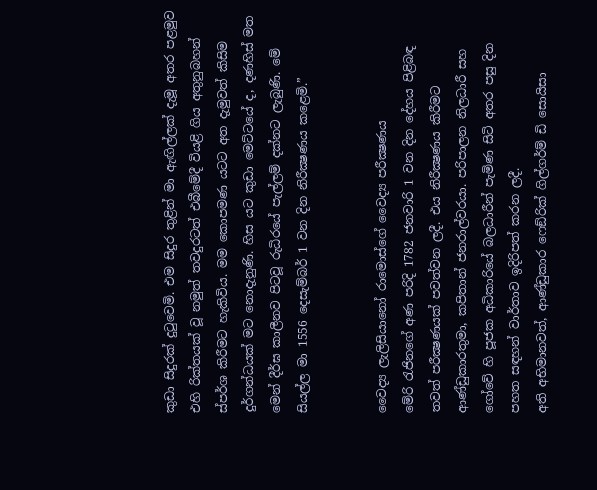කුඩා සිදුරක් දුටුවෙමි. එම සිදුර තුළින් මා ඇඟිල්ලක් දැමූ අතර පළමුව එහි රික්තයක් වූ නමුත් තවදුරටත් එබීමේදී වියළි ගිය අතුනුබහන් ස්පර්ශ කිරීමට හැකිවිය. මම කොපමණ යටට අත දැමුවත් කිසිම දුර්ගන්ධයක් මට නොදැනුණි. හිස යට කුඩා මෙට්ටයේ ද, දණහිස් මත මෙන් දීර්ඝ කාලීනව පිටවූ රුධිරයේ පැල්ලම් දක්නට ලැබුණි. මේ සියල්ල මා 1556 දෙසැම්බර් 1 වන දින නිරීක්‍ෂණය කළෙමි.”


වෛද්‍ය ලැලිසියානෝ රාමොස්ගේ වෛද්‍ය පරීක්‍ෂණය
මේරි රැජිනගේ අණ පරිදි 1782 ජනවාරි 1 වන දින දේහය පිළිබඳ තවත් පරීක්‍ෂණයක් පවත්වන ලදී. එය නිරීක්‍ෂණය කිරීමට ආණ්ඩුකාරතුමා, කපිතාන් ජනරාල්වරයා. පරිපාලන නිලධාරී සහ ගෝවේ හි පූජක අධිකාරියේ බලධාරීන් පැමිණ සිටි අතර පසු දින පහත සඳහන් වාර්තාව ඉදිරිපත් කරන ලදී.
අති අභිමානවත්, ආණ්ඩුකාර ෆෙඞ්රික් ගිල්ගර්ම් ඩි සොයිසා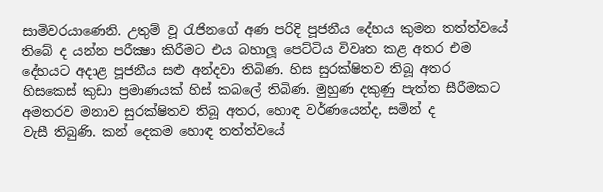සාමිවරයාණෙනි. උතුම් වූ රැජිනගේ අණ පරිදි පූජනීය දේහය කුමන තත්ත්වයේ තිබේ ද යන්න පරීක්‍ෂා කිරීමට එය බහාලූ පෙට්ටිය විවෘත කළ අතර එම දේහයට අදාළ පූජනීය සළු අන්දවා තිබිණ. හිස සුරක්ෂිතව තිබූ අතර හිසකෙස් කුඩා ප්‍රමාණයක් හිස් කබලේ තිබිණ. මුහුණ දකුණු පැත්ත සීරීමකට අමතරව මනාව සුරක්ෂිතව තිබූ අතර, හොඳ වර්ණයෙන්ද, සමින් ද
වැසී තිබුණි. කන් දෙකම හොඳ තත්ත්වයේ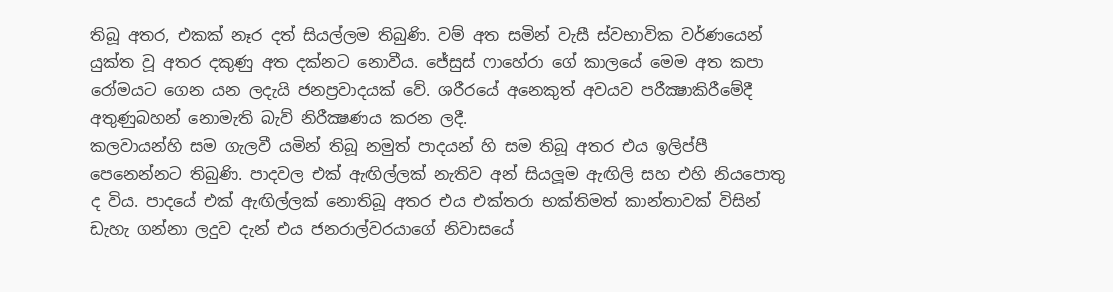තිබූ අතර, එකක් නෑර දත් සියල්ලම තිබුණි. වම් අත සමින් වැසී ස්වභාවික වර්ණයෙන් යුක්ත වූ අතර දකුණු අත දක්නට නොවීය. ජේසුස් ෆාහේරා ගේ කාලයේ මෙම අත කපා රෝමයට ගෙන යන ලදැයි ජනප්‍රවාදයක් වේ. ශරීරයේ අනෙකුත් අවයව පරීක්‍ෂාකිරීමේදී අතුණුබහන් නොමැති බැව් නිරීක්‍ෂණය කරන ලදී.
කලවායන්හි සම ගැලවී යමින් තිබූ නමුත් පාදයන් හි සම තිබූ අතර එය ඉලිප්පී පෙනෙන්නට තිබුණි. පාදවල එක් ඇඟිල්ලක් නැතිව අන් සියලූම ඇඟිලි සහ එහි නියපොතු ද විය. පාදයේ එක් ඇඟිල්ලක් නොතිබූ අතර එය එක්තරා භක්තිමත් කාන්තාවක් විසින් ඩැහැ ගන්නා ලදුව දැන් එය ජනරාල්වරයාගේ නිවාසයේ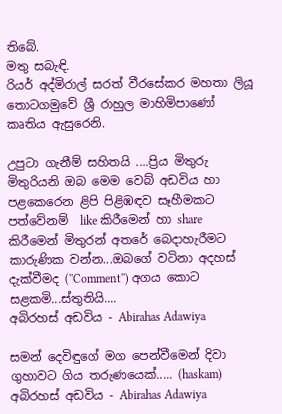තිබේ.
මතු සබැඳි.
රියර් අද්මිරාල් සරත් වීරසේකර මහතා ලියූ තොටගමුවේ ශ්‍රී රාහුල මාහිමිපාණෝ කෘතිය ඇසුරෙනි.

උපුටා ගැනීම් සහිතයි ....ප්‍රිය මිතුරු මිතුරියනි ඔබ මෙම වෙබ් අඩවිය හා පළකෙරෙන ළිපි පිළිඹඳව සෑහීමකට පත්වේනම්  like කිරීමෙන් හා share කිරීමෙන් මිතුරන් අතරේ බෙදාහැරීමට කාරුණික වන්න...ඔබගේ වටිනා අදහස් දැක්වීමද (''Comment'') අගය කොට සළකමි...ස්තුතියි....
අබිරහස් අඩවිය - Abirahas Adawiya

සමන් දෙවිඳුගේ මග පෙන්වීමෙන් දිවා ගුහාවට ගිය තරුණයෙක්..... (haskam) අබිරහස් අඩවිය - Abirahas Adawiya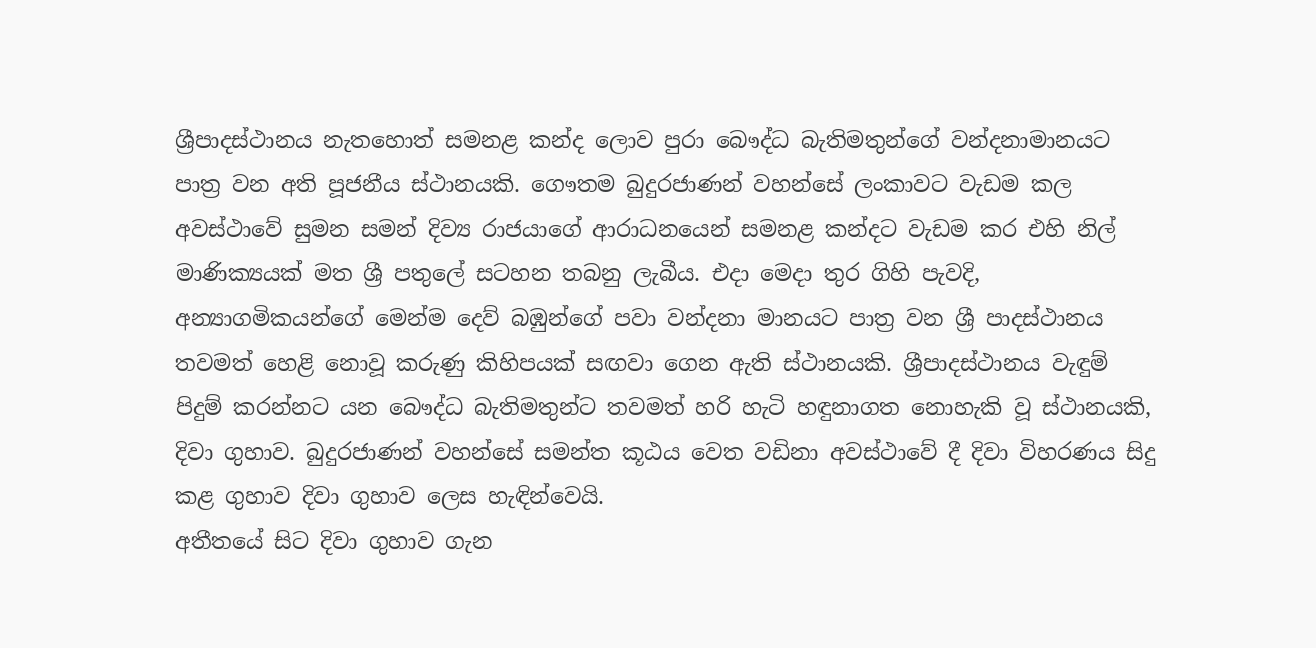ශ්‍රීපාදස්ථානය නැතහොත් සමනළ කන්ද ලොව පුරා බෞද්ධ බැතිමතුන්ගේ වන්දනාමානයට පාත්‍ර වන අති පූජනීය ස්ථානයකි. ගෞතම බුදුරජාණන් වහන්සේ ලංකාවට වැඩම කල අවස්ථාවේ සුමන සමන් දිව්‍ය රාජයාගේ ආරාධනයෙන් සමනළ කන්දට වැඩම කර එහි නිල් මාණික්‍යයක් මත ශ්‍රී පතුලේ සටහන තබනු ලැබීය. එදා මෙදා තුර ගිහි පැවදි, අන්‍යාගමිකයන්ගේ මෙන්ම දෙව් බඹුන්ගේ පවා වන්දනා මානයට පාත්‍ර වන ශ්‍රී පාදස්ථානය තවමත් හෙළි නොවූ කරුණු කිහිපයක් සඟවා ගෙන ඇති ස්ථානයකි. ශ්‍රීපාදස්ථානය වැඳුම් පිදුම් කරන්නට යන බෞද්ධ බැතිමතුන්ට තවමත් හරි හැටි හඳුනාගත නොහැකි වූ ස්ථානයකි, දිවා ගුහාව. බුදුරජාණන් වහන්සේ සමන්ත කූඨය වෙත වඩිනා අවස්ථාවේ දී දිවා විහරණය සිදු කළ ගුහාව දිවා ගුහාව ලෙස හැඳින්වෙයි.
අතීතයේ සිට දිවා ගුහාව ගැන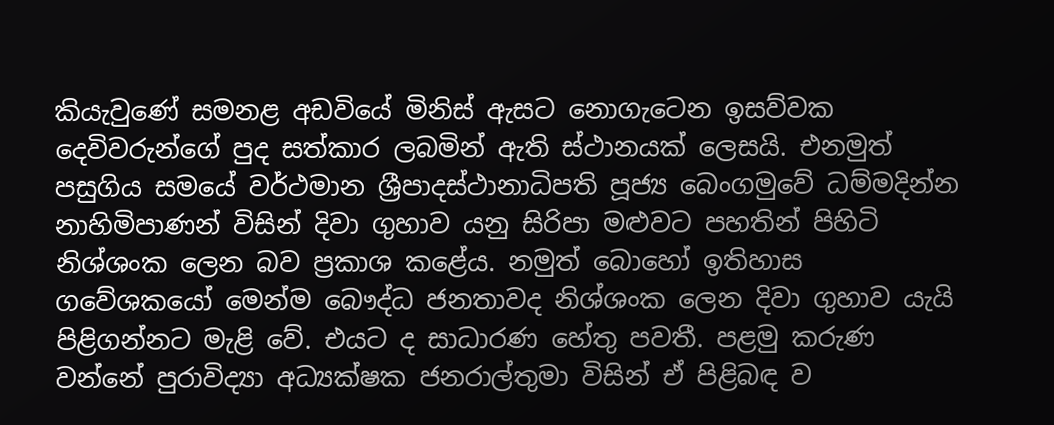කියැවුණේ සමනළ අඩවියේ මිනිස් ඇසට නොගැටෙන ඉසව්වක දෙවිවරුන්ගේ පුද සත්කාර ලබමින් ඇති ස්ථානයක් ලෙසයි. එනමුත් පසුගිය සමයේ වර්ථමාන ශ්‍රීපාදස්ථානාධිපති පූජ්‍ය බෙංගමුවේ ධම්මදින්න නාහිමිපාණන් විසින් දිවා ගුහාව යනු සිරිපා මළුවට පහතින් පිහිටි නිශ්ශංක ලෙන බව ප්‍රකාශ කළේය. නමුත් බොහෝ ඉතිහාස ගවේශකයෝ මෙන්ම බෞද්ධ ජනතාවද නිශ්ශංක ලෙන දිවා ගුහාව යැයි පිළිගන්නට මැළි වේ. එයට ද සාධාරණ හේතු පවතී. පළමු කරුණ වන්නේ පුරාවිද්‍යා අධ්‍යක්ෂක ජනරාල්තුමා විසින් ඒ පිළිබඳ ව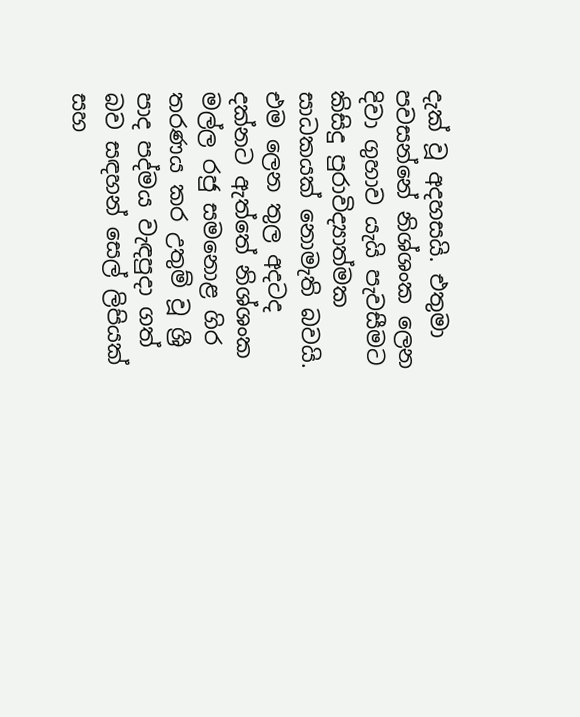දැක් වූ අදහසයි. එතුමා පවසන්නේ නිශ්ශංක ලෙන දිවා ගුහාව යැයි පැවසීමට කිසිදු පුරාවිද්‍යාත්මක සාධකයක් නොමැති බවයි. එම ලෙන තුල අදටද දක්නට ඇත්තේ නිශ්ශංක මල්ල රජු සමනොළ ගිර තරණය කර උතුම් වූ ශ්‍රී පාද පද්මය වැඳපුදා ගත් බව සඳහන් සෙල් ලිපියක් සහ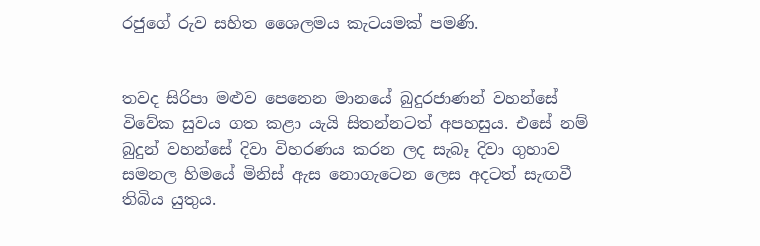රජුගේ රුව සහිත ශෛලමය කැටයමක් පමණි.


තවද සිරිපා මළුව පෙනෙන මානයේ බුදුරජාණන් වහන්සේ විවේක සුවය ගත කළා යැයි සිතන්නටත් අපහසුය. එසේ නම් බුදුන් වහන්සේ දිවා විහරණය කරන ලද සැබෑ දිවා ගුහාව සමනල හිමයේ මිනිස් ඇස නොගැටෙන ලෙස අදටත් සැඟවී තිබිය යුතුය.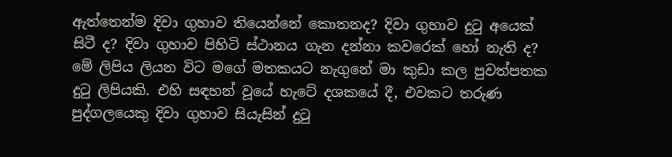ඇත්තෙන්ම දිවා ගුහාව තියෙන්නේ කොතනද? දිවා ගුහාව දුටු අයෙක් සිටී ද? දිවා ගුහාව පිහිටි ස්ථානය ගැන දන්නා කවරෙක් හෝ නැති ද? මේ ලිපිය ලියන විට මගේ මතකයට නැගුනේ මා කුඩා කල පුවත්පතක දුටු ලිපියකි. එහි සඳහන් වූයේ හැටේ දශකයේ දී, එවකට තරුණ පුද්ගලයෙකු දිවා ගුහාව සියැසින් දුටු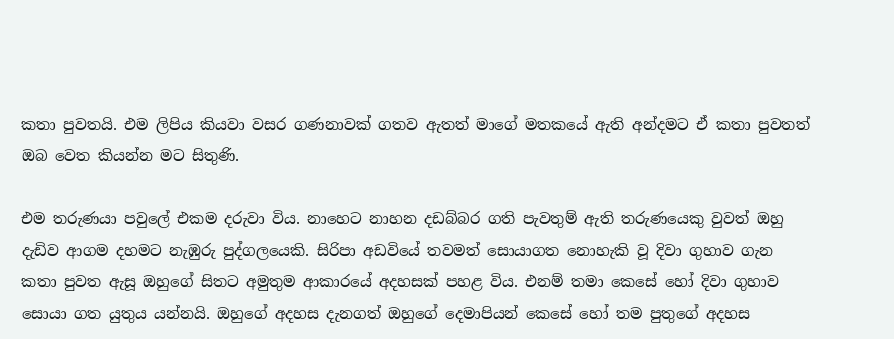කතා පුවතයි. එම ලිපිය කියවා වසර ගණනාවක් ගතව ඇතත් මාගේ මතකයේ ඇති අන්දමට ඒ කතා පුවතත් ඔබ වෙත කියන්න මට සිතුණි.

එම තරුණයා පවුලේ එකම දරුවා විය. නාහෙට නාහන දඩබ්බර ගති පැවතුම් ඇති තරුණයෙකු වුවත් ඔහු දැඩිව ආගම දහමට නැඹුරු පුද්ගලයෙකි. සිරිපා අඩවියේ තවමත් සොයාගත නොහැකි වූ දිවා ගුහාව ගැන කතා පුවත ඇසූ ඔහුගේ සිතට අමුතුම ආකාරයේ අදහසක් පහළ විය. එනම් තමා කෙසේ හෝ දිවා ගුහාව සොයා ගත යුතුය යන්නයි. ඔහුගේ අදහස දැනගත් ඔහුගේ දෙමාපියන් කෙසේ හෝ තම පුතුගේ අදහස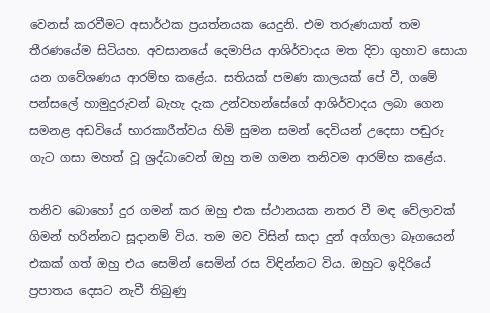වෙනස් කරවීමට අසාර්ථක ප්‍රයත්නයක යෙදුනි. එම තරුණයාත් තම තීරණයේම සිටියහ. අවසානයේ දෙමාපිය ආශිර්වාදය මත දිවා ගුහාව සොයා යන ගවේශණය ආරම්භ කළේය. සතියක් පමණ කාලයක් පේ වී, ගමේ පන්සලේ හාමුදුරුවන් බැහැ දැක උන්වහන්සේගේ ආශිර්වාදය ලබා ගෙන සමනළ අඩවියේ භාරකාරීත්වය හිමි සුමන සමන් දෙවියන් උදෙසා පඬුරු ගැට ගසා මහත් වූ ශ්‍රද්ධාවෙන් ඔහු තම ගමන තනිවම ආරම්භ කළේය.

තනිව බොහෝ දුර ගමන් කර ඔහු එක ස්ථානයක නතර වී මඳ වේලාවක් ගිමන් හරින්නට සූදානම් විය. තම මව විසින් සාදා දුන් අග්ගලා බෑගයෙන් එකක් ගත් ඔහු එය සෙමින් සෙමින් රස විඳින්නට විය. ඔහුට ඉදිරියේ ප්‍රපාතය දෙසට නැවී තිබුණු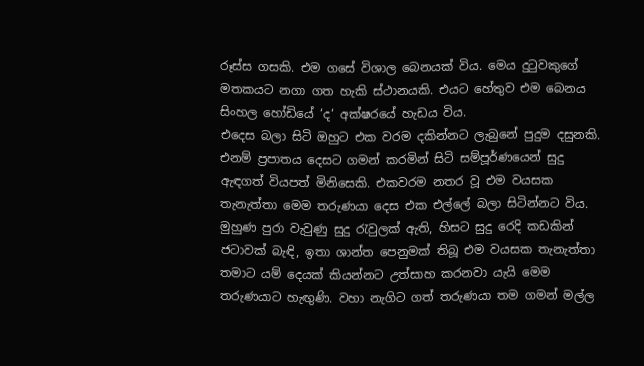රූස්ස ගසකි. එම ගසේ විශාල බෙනයක් විය. මෙය දුටුවකුගේ මතකයට නගා ගත හැකි ස්ථානයකි. එයට හේතුව එම බෙනය සිංහල හෝඩියේ ‘ද‘ අක්ෂරයේ හැඩය විය.
එදෙස බලා සිටි ඔහුට එක වරම දකින්නට ලැබුනේ පුදුම දසුනකි. එනම් ප්‍රපාතය දෙසට ගමන් කරමින් සිටි සම්පූර්ණයෙන් සුදු ඇඳගත් වියපත් මිනිසෙකි. එකවරම නතර වූ එම වයසක තැනැත්තා මෙම තරුණයා දෙස එක එල්ලේ බලා සිටින්නට විය. මුහුණ පුරා වැවුණු සුදු රැවුලක් ඇති, හිසට සුදු රෙදි කඩකින් ජටාවක් බැඳි, ඉතා ශාන්ත පෙනුමක් තිබූ එම වයසක තැනැත්තා තමාට යම් දෙයක් කියන්නට උත්සාහ කරනවා යැයි මෙම තරුණයාට හැඟුණි. වහා නැගිට ගත් තරුණයා තම ගමන් මල්ල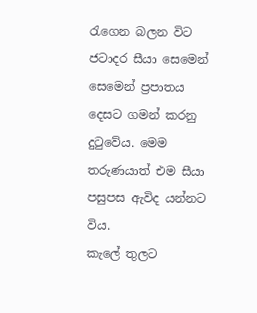රැගෙන බලන විට ජටාදර සීයා සෙමෙන්
සෙමෙන් ප්‍රපාතය දෙසට ගමන් කරනු දුටුවේය. මෙම තරුණයාත් එම සීයා පසුපස ඇවිද යන්නට විය.
කැලේ තුලට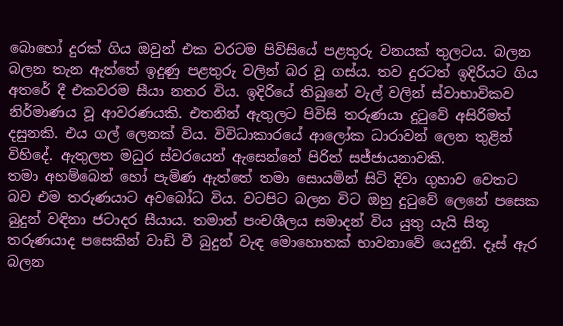බොහෝ දුරක් ගිය ඔවුන් එක වරටම පිවිසියේ පළතුරු වනයක් තුලටය. බලන බලන තැන ඇත්තේ ඉදුණු පළතුරු වලින් බර වූ ගස්ය. තව දුරටත් ඉදිරියට ගිය අතරේ දී එකවරම සීයා නතර විය. ඉදිරියේ තිබුනේ වැල් වලින් ස්වාභාවිකව නිර්මාණය වූ ආවරණයකි. එතනින් ඇතුලට පිවිසි තරුණයා දුටුවේ අසිරිමත් දසුනකි. එය ගල් ලෙනක් විය. විවිධාකාරයේ ආලෝක ධාරාවන් ලෙන තුළින් විහිදේ. ඇතුලත මධුර ස්වරයෙන් ඇසෙන්නේ පිරිත් සජ්ජායනාවකි.
තමා අහම්බෙන් හෝ පැමිණ ඇත්තේ තමා සොයමින් සිටි දිවා ගුහාව වෙතට බව එම තරුණයාට අවබෝධ විය. වටපිට බලන විට ඔහු දුටුවේ ලෙනේ පසෙක බුදුන් වඳිනා ජටාදර සීයාය. තමාත් පංචශීලය සමාදන් විය යුතු යැයි සිතූ තරුණයාද පසෙකින් වාඩි වී බුදුන් වැඳ මොහොතක් භාවනාවේ යෙදුනි. දෑස් ඇර බලන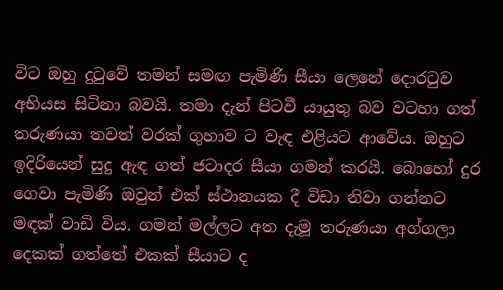විට ඔහු දුටුවේ තමන් සමඟ පැමිණි සීයා ලෙනේ දොරටුව අභියස සිටිනා බවයි. තමා දැන් පිටවී යායුතු බව වටහා ගත් තරුණයා තවත් වරක් ගුහාව ට වැඳ එළියට ආවේය. ඔහුට ඉදිරියෙන් සුදු ඇඳ ගත් ජටාදර සීයා ගමන් කරයි. බොහෝ දුර ගෙවා පැමිණි ඔවුන් එක් ස්ථානයක දී විඩා නිවා ගන්නට මඳක් වාඩි විය. ගමන් මල්ලට අත දැමූ තරුණයා අග්ගලා දෙකක් ගත්තේ එකක් සීයාට ද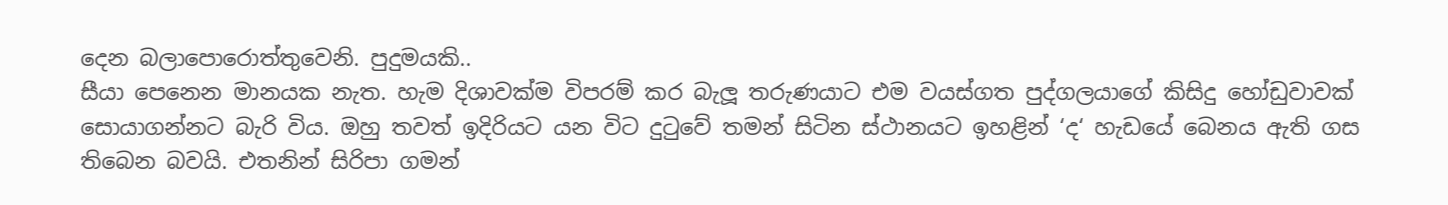දෙන බලාපොරොත්තුවෙනි. පුදුමයකි..
සීයා පෙනෙන මානයක නැත. හැම දිශාවක්ම විපරම් කර බැලූ තරුණයාට එම වයස්ගත පුද්ගලයාගේ කිසිදු හෝඩුවාවක් සොයාගන්නට බැරි විය. ඔහු තවත් ඉදිරියට යන විට දුටුවේ තමන් සිටින ස්ථානයට ඉහළින් ‘ද‘ හැඩයේ බෙනය ඇති ගස තිබෙන බවයි. එතනින් සිරිපා ගමන්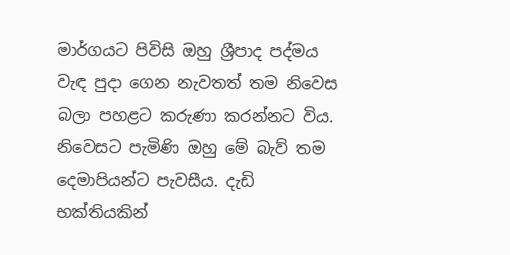මාර්ගයට පිවිසි ඔහු ශ්‍රීපාද පද්මය වැඳ පුදා ගෙන නැවතත් තම නිවෙස බලා පහළට කරුණා කරන්නට විය. නිවෙසට පැමිණි ඔහු මේ බැව් තම දෙමාපියන්ට පැවසීය. දැඩි භක්තියකින්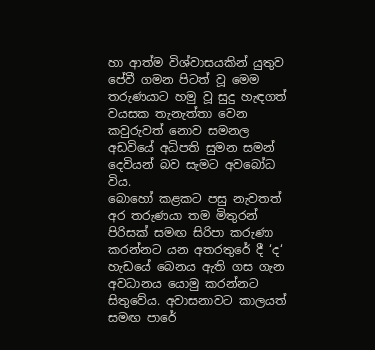හා ආත්ම විශ්වාසයකින් යුතුව පේවී ගමන පිටත් වූ මෙම තරුණයාට හමු වූ සුදු හැඳගත් වයසක තැනැත්තා වෙන කවුරුවත් නොව සමනල අඩවියේ අධිපති සුමන සමන් දෙවියන් බව සැමට අවබෝධ විය.
බොහෝ කළකට පසු නැවතත් අර තරුණයා තම මිතුරන් පිරිසක් සමඟ සිරිපා කරුණා කරන්නට යන අතරතුරේ දී ‘ද‘ හැඩයේ බෙනය ඇති ගස ගැන අවධානය යොමු කරන්නට සිතුවේය. අවාසනාවට කාලයත් සමඟ පාරේ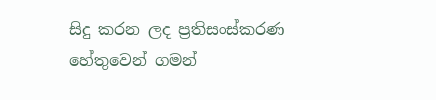සිදු කරන ලද ප්‍රතිසංස්කරණ හේතුවෙන් ගමන්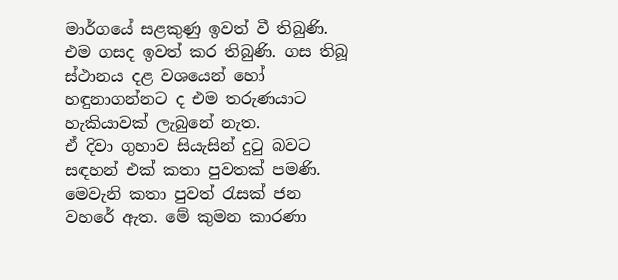මාර්ගයේ සළකුණු ඉවත් වී තිබුණි. එම ගසද ඉවත් කර තිබුණි. ගස තිබූ ස්ථානය දළ වශයෙන් හෝ හඳුනාගන්නට ද එම තරුණයාට හැකියාවක් ලැබුනේ නැත.
ඒ දිවා ගුහාව සියැසින් දුටු බවට සඳහන් එක් කතා පුවතක් පමණි. මෙවැනි කතා පුවත් රැසක් ජන වහරේ ඇත. මේ කුමන කාරණා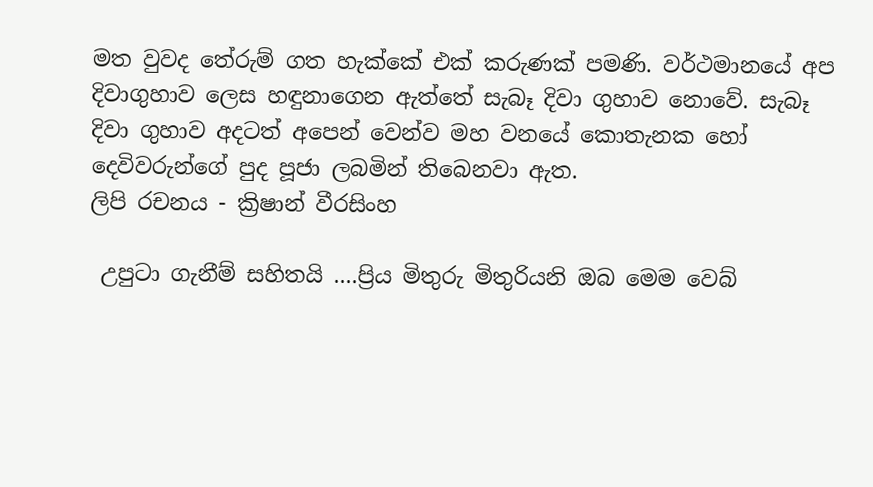මත වුවද තේරුම් ගත හැක්කේ එක් කරුණක් පමණි. වර්ථමානයේ අප දිවාගුහාව ලෙස හඳුනාගෙන ඇත්තේ සැබෑ දිවා ගුහාව නොවේ. සැබෑ දිවා ගුහාව අදටත් අපෙන් වෙන්ව මහ වනයේ කොතැනක හෝ දෙවිවරුන්ගේ පුද පූජා ලබමින් තිබෙනවා ඇත.
ලිපි රචනය - ක්‍රිෂාන් වීරසිංහ

 උපුටා ගැනීම් සහිතයි ....ප්‍රිය මිතුරු මිතුරියනි ඔබ මෙම වෙබ්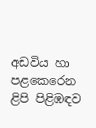අඩවිය හා පළකෙරෙන ළිපි පිළිඹඳව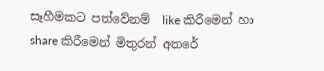සෑහීමකට පත්වේනම්  like කිරීමෙන් හා share කිරීමෙන් මිතුරන් අතරේ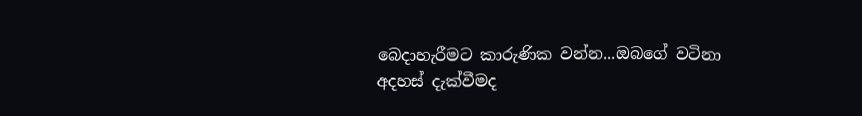බෙදාහැරීමට කාරුණික වන්න...ඔබගේ වටිනා අදහස් දැක්වීමද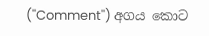(''Comment'') අගය කොට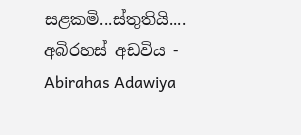සළකමි...ස්තුතියි....
අබිරහස් අඩවිය - Abirahas Adawiya